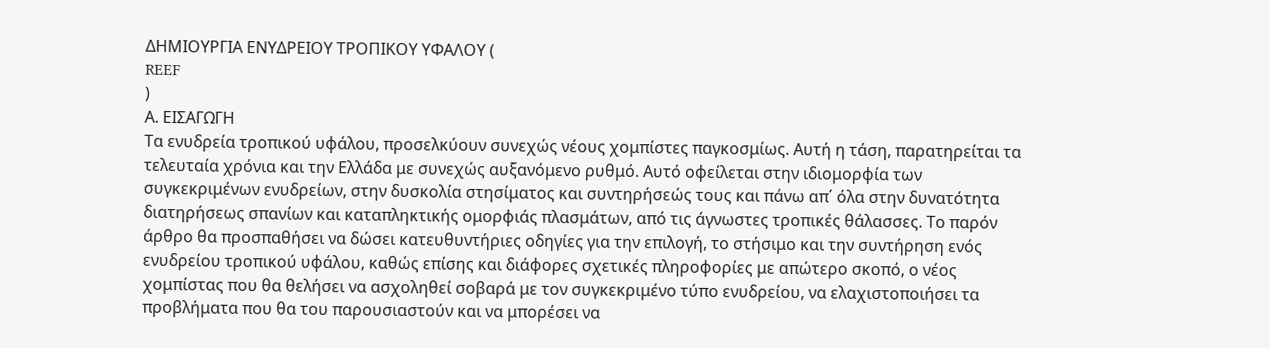ΔΗΜΙΟΥΡΓΙΑ ΕΝΥΔΡΕΙΟΥ ΤΡΟΠΙΚΟΥ ΥΦΑΛΟΥ (
REEF
)
Α. ΕΙΣΑΓΩΓΗ
Τα ενυδρεία τροπικού υφάλου, προσελκύουν συνεχώς νέους χομπίστες παγκοσμίως. Αυτή η τάση, παρατηρείται τα τελευταία χρόνια και την Ελλάδα με συνεχώς αυξανόμενο ρυθμό. Αυτό οφείλεται στην ιδιομορφία των συγκεκριμένων ενυδρείων, στην δυσκολία στησίματος και συντηρήσεώς τους και πάνω απ΄ όλα στην δυνατότητα διατηρήσεως σπανίων και καταπληκτικής ομορφιάς πλασμάτων, από τις άγνωστες τροπικές θάλασσες. Το παρόν άρθρο θα προσπαθήσει να δώσει κατευθυντήριες οδηγίες για την επιλογή, το στήσιμο και την συντήρηση ενός ενυδρείου τροπικού υφάλου, καθώς επίσης και διάφορες σχετικές πληροφορίες με απώτερο σκοπό, ο νέος χομπίστας που θα θελήσει να ασχοληθεί σοβαρά με τον συγκεκριμένο τύπο ενυδρείου, να ελαχιστοποιήσει τα προβλήματα που θα του παρουσιαστούν και να μπορέσει να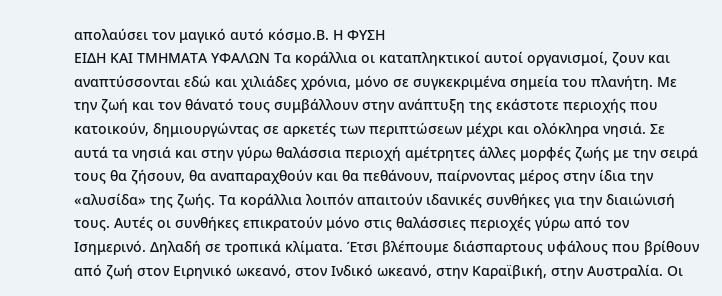απολαύσει τον μαγικό αυτό κόσμο.Β. Η ΦΥΣΗ
ΕΙΔΗ ΚΑΙ ΤΜΗΜΑΤΑ ΥΦΑΛΩΝ Τα κοράλλια οι καταπληκτικοί αυτοί οργανισμοί, ζουν και αναπτύσσονται εδώ και χιλιάδες χρόνια, μόνο σε συγκεκριμένα σημεία του πλανήτη. Με την ζωή και τον θάνατό τους συμβάλλουν στην ανάπτυξη της εκάστοτε περιοχής που κατοικούν, δημιουργώντας σε αρκετές των περιπτώσεων μέχρι και ολόκληρα νησιά. Σε αυτά τα νησιά και στην γύρω θαλάσσια περιοχή αμέτρητες άλλες μορφές ζωής με την σειρά τους θα ζήσουν, θα αναπαραχθούν και θα πεθάνουν, παίρνοντας μέρος στην ίδια την «αλυσίδα» της ζωής. Τα κοράλλια λοιπόν απαιτούν ιδανικές συνθήκες για την διαιώνισή τους. Αυτές οι συνθήκες επικρατούν μόνο στις θαλάσσιες περιοχές γύρω από τον Ισημερινό. Δηλαδή σε τροπικά κλίματα. Έτσι βλέπουμε διάσπαρτους υφάλους που βρίθουν από ζωή στον Ειρηνικό ωκεανό, στον Ινδικό ωκεανό, στην Καραϊβική, στην Αυστραλία. Οι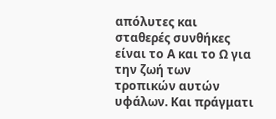απόλυτες και σταθερές συνθήκες είναι το Α και το Ω για την ζωή των τροπικών αυτών υφάλων. Και πράγματι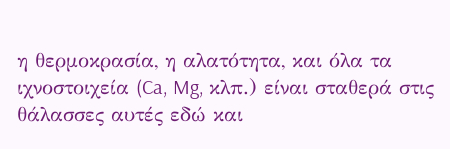η θερμοκρασία, η αλατότητα, και όλα τα ιχνοστοιχεία (Ca, Mg, κλπ.) είναι σταθερά στις θάλασσες αυτές εδώ και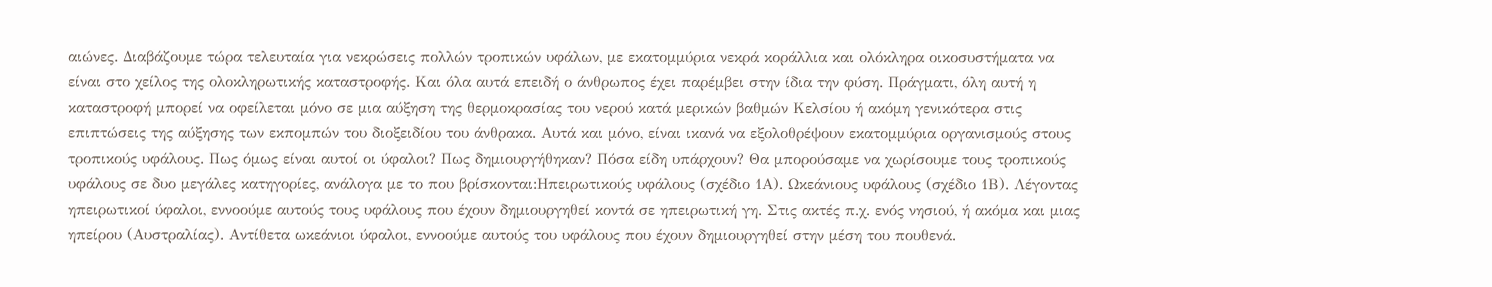αιώνες. Διαβάζουμε τώρα τελευταία για νεκρώσεις πολλών τροπικών υφάλων, με εκατομμύρια νεκρά κοράλλια και ολόκληρα οικοσυστήματα να είναι στο χείλος της ολοκληρωτικής καταστροφής. Και όλα αυτά επειδή ο άνθρωπος έχει παρέμβει στην ίδια την φύση. Πράγματι, όλη αυτή η καταστροφή μπορεί να οφείλεται μόνο σε μια αύξηση της θερμοκρασίας του νερού κατά μερικών βαθμών Κελσίου ή ακόμη γενικότερα στις επιπτώσεις της αύξησης των εκπομπών του διοξειδίου του άνθρακα. Αυτά και μόνο, είναι ικανά να εξολοθρέψουν εκατομμύρια οργανισμούς στους τροπικούς υφάλους. Πως όμως είναι αυτοί οι ύφαλοι? Πως δημιουργήθηκαν? Πόσα είδη υπάρχουν? Θα μπορούσαμε να χωρίσουμε τους τροπικούς υφάλους σε δυο μεγάλες κατηγορίες, ανάλογα με το που βρίσκονται:Ηπειρωτικούς υφάλους (σχέδιο 1Α). Ωκεάνιους υφάλους (σχέδιο 1Β). Λέγοντας ηπειρωτικοί ύφαλοι, εννοούμε αυτούς τους υφάλους που έχουν δημιουργηθεί κοντά σε ηπειρωτική γη. Στις ακτές π.χ. ενός νησιού, ή ακόμα και μιας ηπείρου (Αυστραλίας). Αντίθετα ωκεάνιοι ύφαλοι, εννοούμε αυτούς του υφάλους που έχουν δημιουργηθεί στην μέση του πουθενά.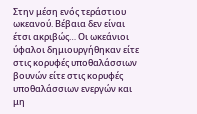Στην μέση ενός τεράστιου ωκεανού. Βέβαια δεν είναι έτσι ακριβώς… Οι ωκεάνιοι ύφαλοι δημιουργήθηκαν είτε στις κορυφές υποθαλάσσιων βουνών είτε στις κορυφές υποθαλάσσιων ενεργών και μη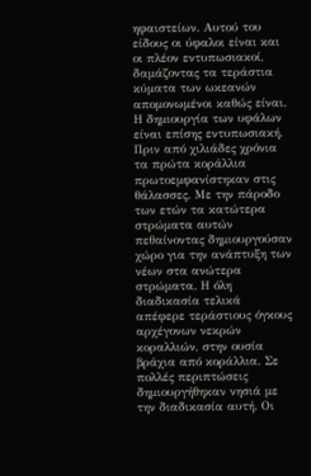ηφαιστείων. Αυτού του είδους οι ύφαλοι είναι και οι πλέον εντυπωσιακοί, δαμάζοντας τα τεράστια κύματα των ωκεανών απομονωμένοι καθώς είναι. Η δημιουργία των υφάλων είναι επίσης εντυπωσιακή. Πριν από χιλιάδες χρόνια τα πρώτα κοράλλια πρωτοεμφανίστηκαν στις θάλασσες. Με την πάροδο των ετών τα κατώτερα στρώματα αυτών πεθαίνοντας δημιουργούσαν χώρο για την ανάπτυξη των νέων στα ανώτερα στρώματα. Η όλη διαδικασία τελικά απέφερε τεράστιους όγκους αρχέγονων νεκρών κοραλλιών, στην ουσία βράχια από κοράλλια. Σε πολλές περιπτώσεις δημιουργήθηκαν νησιά με την διαδικασία αυτή. Οι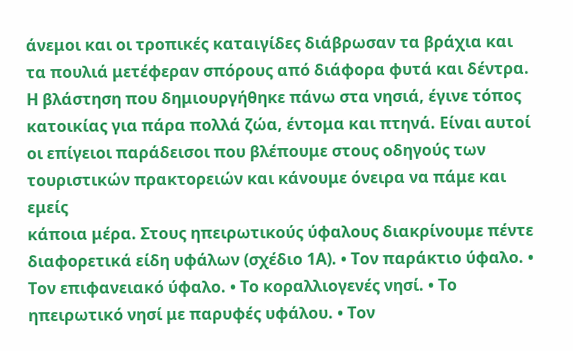άνεμοι και οι τροπικές καταιγίδες διάβρωσαν τα βράχια και τα πουλιά μετέφεραν σπόρους από διάφορα φυτά και δέντρα. Η βλάστηση που δημιουργήθηκε πάνω στα νησιά, έγινε τόπος κατοικίας για πάρα πολλά ζώα, έντομα και πτηνά. Είναι αυτοί οι επίγειοι παράδεισοι που βλέπουμε στους οδηγούς των τουριστικών πρακτορειών και κάνουμε όνειρα να πάμε και εμείς
κάποια μέρα. Στους ηπειρωτικούς ύφαλους διακρίνουμε πέντε διαφορετικά είδη υφάλων (σχέδιο 1Α). • Τον παράκτιο ύφαλο. • Τον επιφανειακό ύφαλο. • Το κοραλλιογενές νησί. • Το ηπειρωτικό νησί με παρυφές υφάλου. • Τον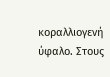κοραλλιογενή ύφαλο. Στους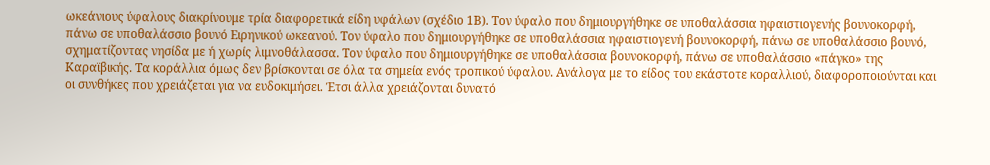ωκεάνιους ύφαλους διακρίνουμε τρία διαφορετικά είδη υφάλων (σχέδιο 1Β). Τον ύφαλο που δημιουργήθηκε σε υποθαλάσσια ηφαιστιογενής βουνοκορφή, πάνω σε υποθαλάσσιο βουνό Ειρηνικού ωκεανού. Τον ύφαλο που δημιουργήθηκε σε υποθαλάσσια ηφαιστιογενή βουνοκορφή, πάνω σε υποθαλάσσιο βουνό, σχηματίζοντας νησίδα με ή χωρίς λιμνοθάλασσα. Τον ύφαλο που δημιουργήθηκε σε υποθαλάσσια βουνοκορφή, πάνω σε υποθαλάσσιο «πάγκο» της Καραϊβικής. Τα κοράλλια όμως δεν βρίσκονται σε όλα τα σημεία ενός τροπικού ύφαλου. Ανάλογα με το είδος του εκάστοτε κοραλλιού, διαφοροποιούνται και οι συνθήκες που χρειάζεται για να ευδοκιμήσει. Έτσι άλλα χρειάζονται δυνατό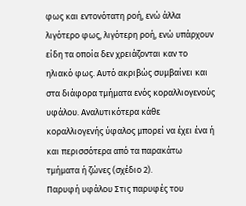φως και εντονότατη ροή, ενώ άλλα λιγότερο φως, λιγότερη ροή, ενώ υπάρχουν είδη τα οποία δεν χρειάζονται καν το ηλιακό φως. Αυτό ακριβώς συμβαίνει και στα διάφορα τμήματα ενός κοραλλιογενούς υφάλου. Αναλυτικότερα κάθε κοραλλιογενής ύφαλος μπορεί να έχει ένα ή και περισσότερα από τα παρακάτω τμήματα ή ζώνες (σχέδιο 2).
Παρυφή υφάλου Στις παρυφές του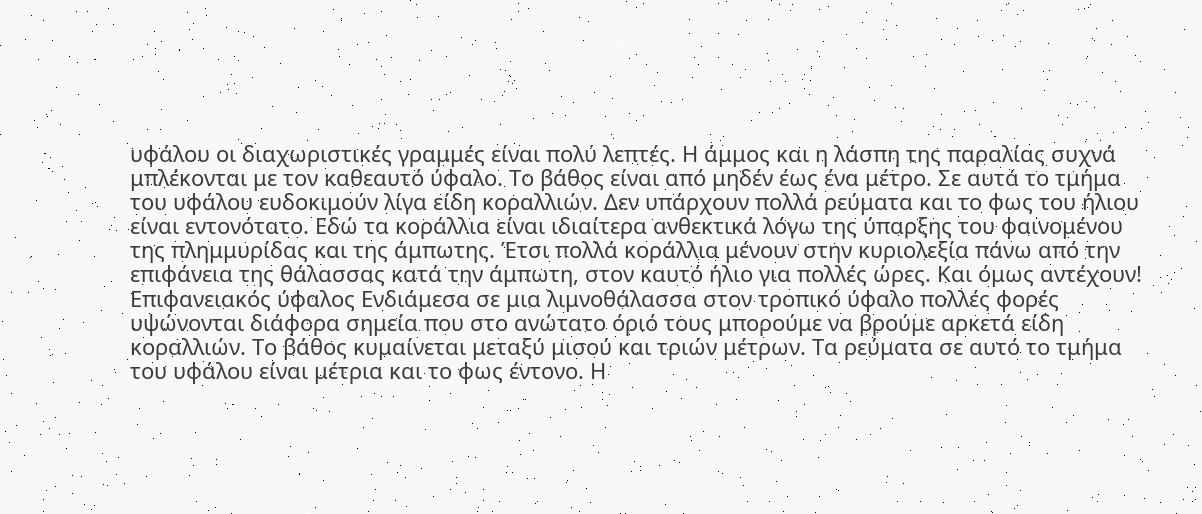υφάλου οι διαχωριστικές γραμμές είναι πολύ λεπτές. Η άμμος και η λάσπη της παραλίας συχνά μπλέκονται με τον καθεαυτό ύφαλο. Το βάθος είναι από μηδέν έως ένα μέτρο. Σε αυτά το τμήμα του υφάλου ευδοκιμούν λίγα είδη κοραλλιών. Δεν υπάρχουν πολλά ρεύματα και το φως του ήλιου είναι εντονότατο. Εδώ τα κοράλλια είναι ιδιαίτερα ανθεκτικά λόγω της ύπαρξης του φαινομένου της πλημμυρίδας και της άμπωτης. Έτσι πολλά κοράλλια μένουν στην κυριολεξία πάνω από την επιφάνεια της θάλασσας κατά την άμπωτη, στον καυτό ήλιο για πολλές ώρες. Και όμως αντέχουν! Επιφανειακός ύφαλος Ενδιάμεσα σε μια λιμνοθάλασσα στον τροπικό ύφαλο πολλές φορές υψώνονται διάφορα σημεία που στο ανώτατο όριό τους μπορούμε να βρούμε αρκετά είδη κοραλλιών. Το βάθος κυμαίνεται μεταξύ μισού και τριών μέτρων. Τα ρεύματα σε αυτό το τμήμα του υφάλου είναι μέτρια και το φως έντονο. Η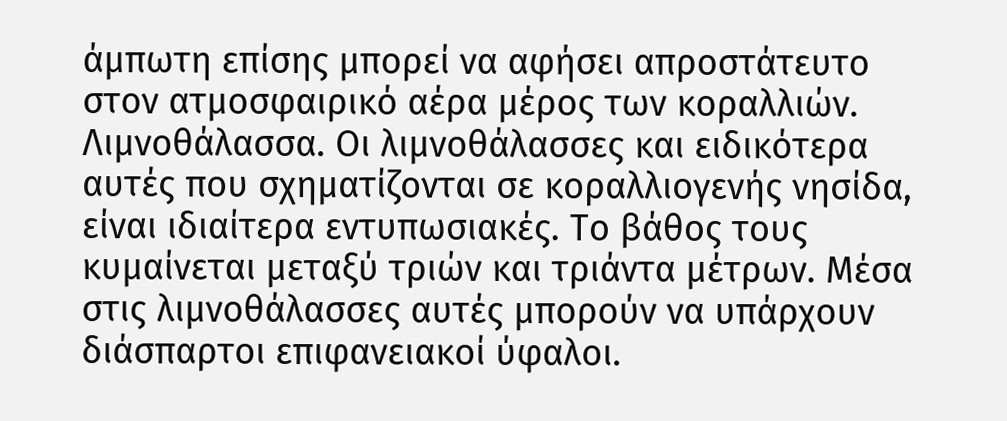άμπωτη επίσης μπορεί να αφήσει απροστάτευτο στον ατμοσφαιρικό αέρα μέρος των κοραλλιών. Λιμνοθάλασσα. Οι λιμνοθάλασσες και ειδικότερα αυτές που σχηματίζονται σε κοραλλιογενής νησίδα, είναι ιδιαίτερα εντυπωσιακές. Το βάθος τους κυμαίνεται μεταξύ τριών και τριάντα μέτρων. Μέσα στις λιμνοθάλασσες αυτές μπορούν να υπάρχουν διάσπαρτοι επιφανειακοί ύφαλοι.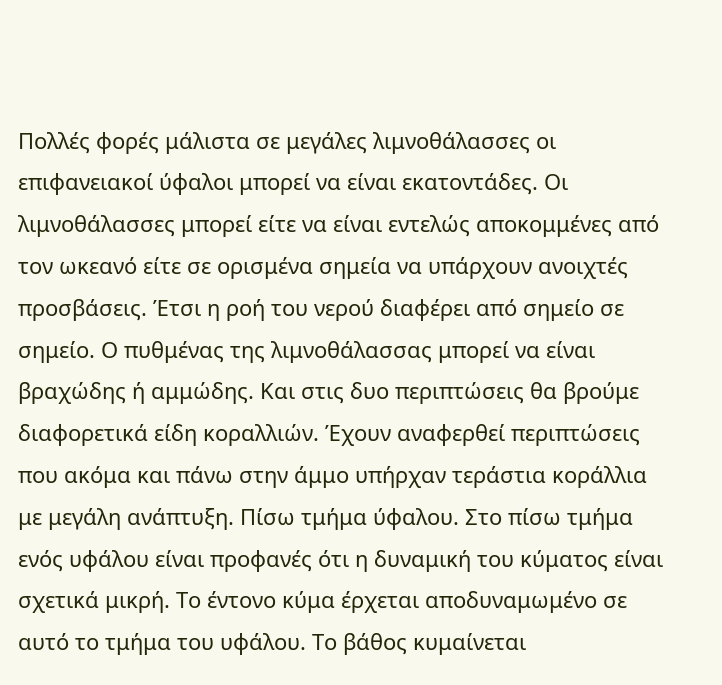Πολλές φορές μάλιστα σε μεγάλες λιμνοθάλασσες οι επιφανειακοί ύφαλοι μπορεί να είναι εκατοντάδες. Οι λιμνοθάλασσες μπορεί είτε να είναι εντελώς αποκομμένες από τον ωκεανό είτε σε ορισμένα σημεία να υπάρχουν ανοιχτές προσβάσεις. Έτσι η ροή του νερού διαφέρει από σημείο σε σημείο. Ο πυθμένας της λιμνοθάλασσας μπορεί να είναι βραχώδης ή αμμώδης. Και στις δυο περιπτώσεις θα βρούμε διαφορετικά είδη κοραλλιών. Έχουν αναφερθεί περιπτώσεις που ακόμα και πάνω στην άμμο υπήρχαν τεράστια κοράλλια με μεγάλη ανάπτυξη. Πίσω τμήμα ύφαλου. Στο πίσω τμήμα ενός υφάλου είναι προφανές ότι η δυναμική του κύματος είναι σχετικά μικρή. Το έντονο κύμα έρχεται αποδυναμωμένο σε αυτό το τμήμα του υφάλου. Το βάθος κυμαίνεται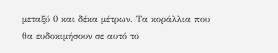μεταξύ 0 και δέκα μέτρων. Τα κοράλλια που θα ευδοκιμήσουν σε αυτό το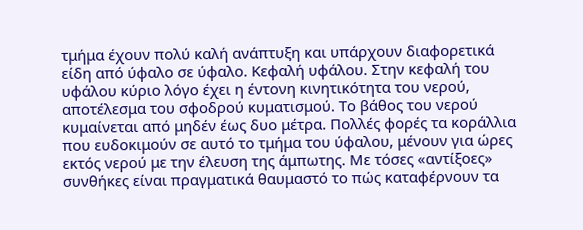τμήμα έχουν πολύ καλή ανάπτυξη και υπάρχουν διαφορετικά είδη από ύφαλο σε ύφαλο. Κεφαλή υφάλου. Στην κεφαλή του υφάλου κύριο λόγο έχει η έντονη κινητικότητα του νερού, αποτέλεσμα του σφοδρού κυματισμού. Το βάθος του νερού κυμαίνεται από μηδέν έως δυο μέτρα. Πολλές φορές τα κοράλλια που ευδοκιμούν σε αυτό το τμήμα του ύφαλου, μένουν για ώρες εκτός νερού με την έλευση της άμπωτης. Με τόσες «αντίξοες» συνθήκες είναι πραγματικά θαυμαστό το πώς καταφέρνουν τα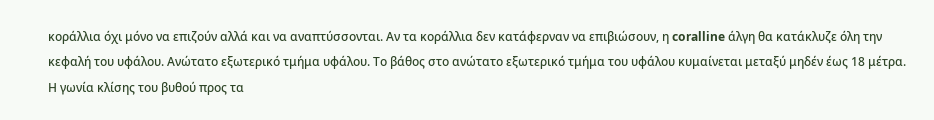κοράλλια όχι μόνο να επιζούν αλλά και να αναπτύσσονται. Αν τα κοράλλια δεν κατάφερναν να επιβιώσουν, η coralline άλγη θα κατάκλυζε όλη την κεφαλή του υφάλου. Ανώτατο εξωτερικό τμήμα υφάλου. Το βάθος στο ανώτατο εξωτερικό τμήμα του υφάλου κυμαίνεται μεταξύ μηδέν έως 18 μέτρα. Η γωνία κλίσης του βυθού προς τα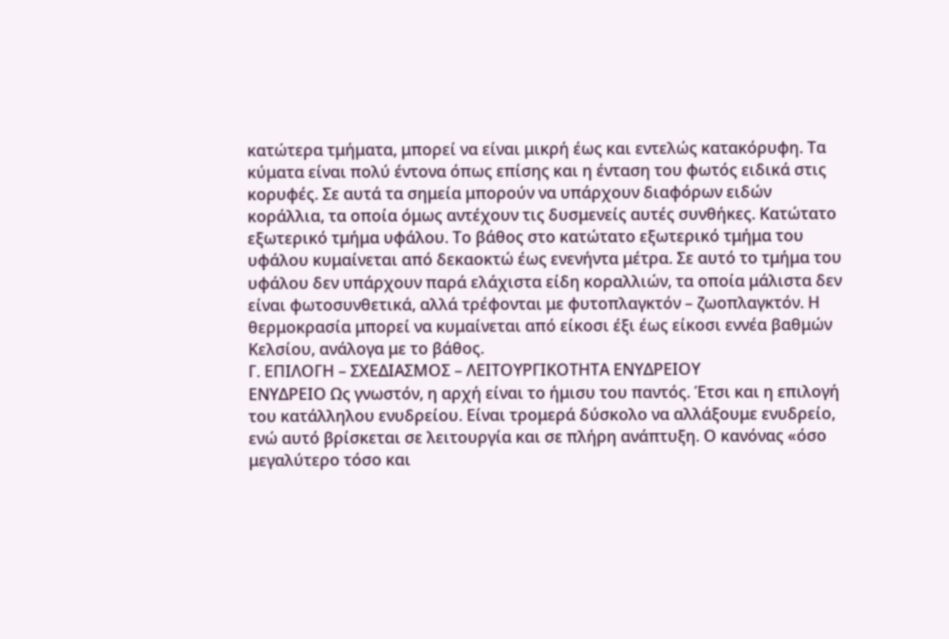κατώτερα τμήματα, μπορεί να είναι μικρή έως και εντελώς κατακόρυφη. Τα κύματα είναι πολύ έντονα όπως επίσης και η ένταση του φωτός ειδικά στις κορυφές. Σε αυτά τα σημεία μπορούν να υπάρχουν διαφόρων ειδών κοράλλια, τα οποία όμως αντέχουν τις δυσμενείς αυτές συνθήκες. Κατώτατο εξωτερικό τμήμα υφάλου. Το βάθος στο κατώτατο εξωτερικό τμήμα του υφάλου κυμαίνεται από δεκαοκτώ έως ενενήντα μέτρα. Σε αυτό το τμήμα του υφάλου δεν υπάρχουν παρά ελάχιστα είδη κοραλλιών, τα οποία μάλιστα δεν είναι φωτοσυνθετικά, αλλά τρέφονται με φυτοπλαγκτόν – ζωοπλαγκτόν. Η θερμοκρασία μπορεί να κυμαίνεται από είκοσι έξι έως είκοσι εννέα βαθμών Κελσίου, ανάλογα με το βάθος.
Γ. ΕΠΙΛΟΓΗ – ΣΧΕΔΙΑΣΜΟΣ – ΛΕΙΤΟΥΡΓΙΚΟΤΗΤΑ ΕΝΥΔΡΕΙΟΥ
ΕΝΥΔΡΕΙΟ Ως γνωστόν, η αρχή είναι το ήμισυ του παντός. Έτσι και η επιλογή του κατάλληλου ενυδρείου. Είναι τρομερά δύσκολο να αλλάξουμε ενυδρείο, ενώ αυτό βρίσκεται σε λειτουργία και σε πλήρη ανάπτυξη. Ο κανόνας «όσο μεγαλύτερο τόσο και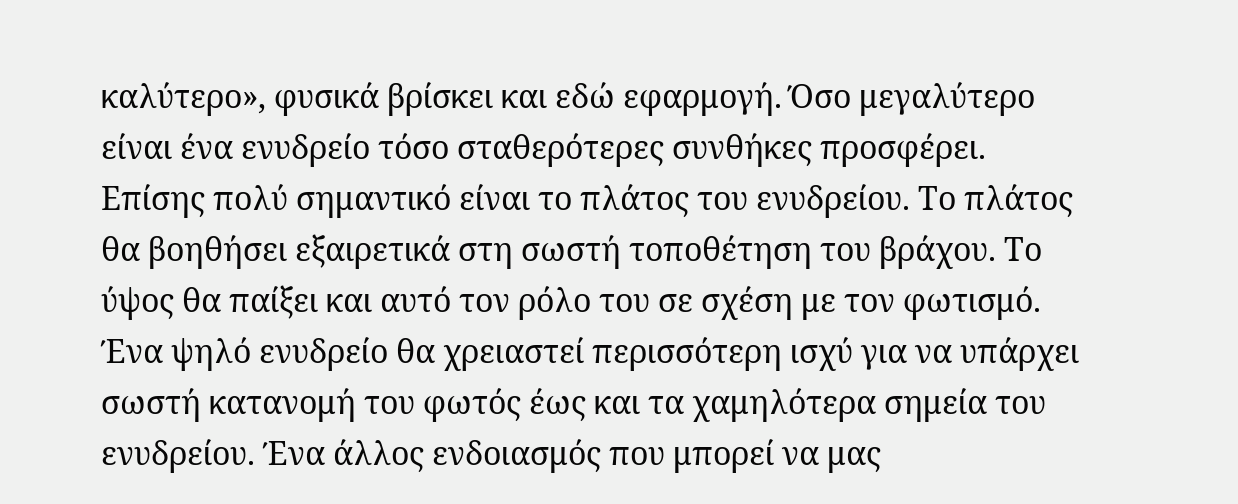καλύτερο», φυσικά βρίσκει και εδώ εφαρμογή. Όσο μεγαλύτερο είναι ένα ενυδρείο τόσο σταθερότερες συνθήκες προσφέρει. Επίσης πολύ σημαντικό είναι το πλάτος του ενυδρείου. Το πλάτος θα βοηθήσει εξαιρετικά στη σωστή τοποθέτηση του βράχου. Το ύψος θα παίξει και αυτό τον ρόλο του σε σχέση με τον φωτισμό. Ένα ψηλό ενυδρείο θα χρειαστεί περισσότερη ισχύ για να υπάρχει σωστή κατανομή του φωτός έως και τα χαμηλότερα σημεία του ενυδρείου. Ένα άλλος ενδοιασμός που μπορεί να μας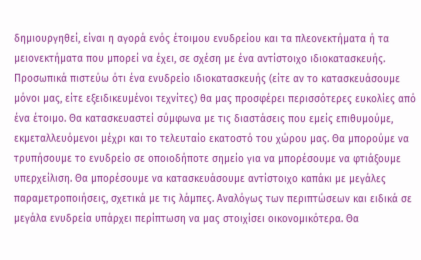δημιουργηθεί, είναι η αγορά ενός έτοιμου ενυδρείου και τα πλεονεκτήματα ή τα μειονεκτήματα που μπορεί να έχει, σε σχέση με ένα αντίστοιχο ιδιοκατασκευής. Προσωπικά πιστεύω ότι ένα ενυδρείο ιδιοκατασκευής (είτε αν το κατασκευάσουμε μόνοι μας, είτε εξειδικευμένοι τεχνίτες) θα μας προσφέρει περισσότερες ευκολίες από ένα έτοιμο. Θα κατασκευαστεί σύμφωνα με τις διαστάσεις που εμείς επιθυμούμε, εκμεταλλευόμενοι μέχρι και το τελευταίο εκατοστό του χώρου μας. Θα μπορούμε να τρυπήσουμε το ενυδρείο σε οποιοδήποτε σημείο για να μπορέσουμε να φτιάξουμε υπερχείλιση. Θα μπορέσουμε να κατασκευάσουμε αντίστοιχο καπάκι με μεγάλες παραμετροποιήσεις, σχετικά με τις λάμπες. Αναλόγως των περιπτώσεων και ειδικά σε μεγάλα ενυδρεία υπάρχει περίπτωση να μας στοιχίσει οικονομικότερα. Θα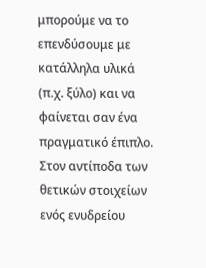μπορούμε να το επενδύσουμε με κατάλληλα υλικά (π.χ. ξύλο) και να φαίνεται σαν ένα πραγματικό έπιπλο. Στον αντίποδα των θετικών στοιχείων ενός ενυδρείου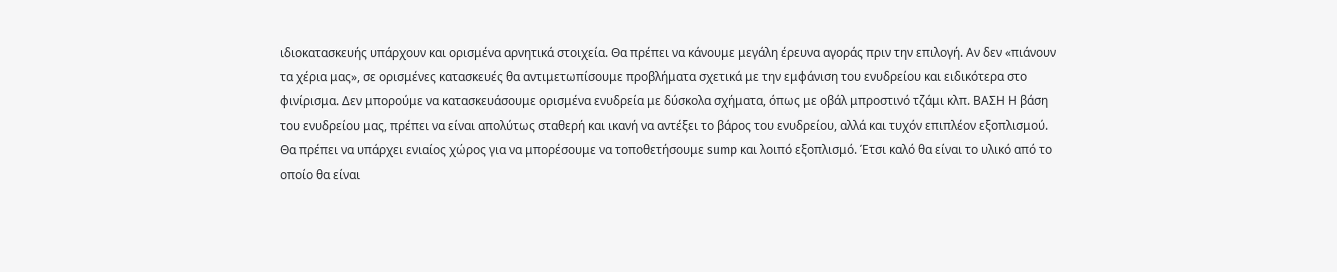ιδιοκατασκευής υπάρχουν και ορισμένα αρνητικά στοιχεία. Θα πρέπει να κάνουμε μεγάλη έρευνα αγοράς πριν την επιλογή. Αν δεν «πιάνουν τα χέρια μας», σε ορισμένες κατασκευές θα αντιμετωπίσουμε προβλήματα σχετικά με την εμφάνιση του ενυδρείου και ειδικότερα στο φινίρισμα. Δεν μπορούμε να κατασκευάσουμε ορισμένα ενυδρεία με δύσκολα σχήματα, όπως με οβάλ μπροστινό τζάμι κλπ. ΒΑΣΗ Η βάση του ενυδρείου μας, πρέπει να είναι απολύτως σταθερή και ικανή να αντέξει το βάρος του ενυδρείου, αλλά και τυχόν επιπλέον εξοπλισμού. Θα πρέπει να υπάρχει ενιαίος χώρος για να μπορέσουμε να τοποθετήσουμε sump και λοιπό εξοπλισμό. Έτσι καλό θα είναι το υλικό από το οποίο θα είναι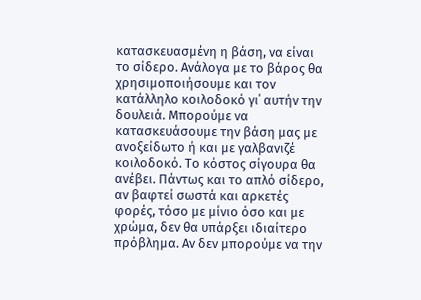κατασκευασμένη η βάση, να είναι το σίδερο. Ανάλογα με το βάρος θα χρησιμοποιήσουμε και τον κατάλληλο κοιλοδοκό γι΄ αυτήν την δουλειά. Μπορούμε να κατασκευάσουμε την βάση μας με ανοξείδωτο ή και με γαλβανιζέ κοιλοδοκό. Το κόστος σίγουρα θα ανέβει. Πάντως και το απλό σίδερο, αν βαφτεί σωστά και αρκετές φορές, τόσο με μίνιο όσο και με χρώμα, δεν θα υπάρξει ιδιαίτερο πρόβλημα. Αν δεν μπορούμε να την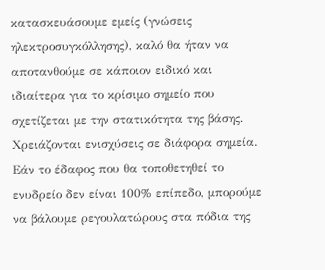κατασκευάσουμε εμείς (γνώσεις ηλεκτροσυγκόλλησης), καλό θα ήταν να αποτανθούμε σε κάποιον ειδικό και ιδιαίτερα για το κρίσιμο σημείο που σχετίζεται με την στατικότητα της βάσης. Χρειάζονται ενισχύσεις σε διάφορα σημεία. Εάν το έδαφος που θα τοποθετηθεί το ενυδρείο δεν είναι 100% επίπεδο, μπορούμε να βάλουμε ρεγουλατώρους στα πόδια της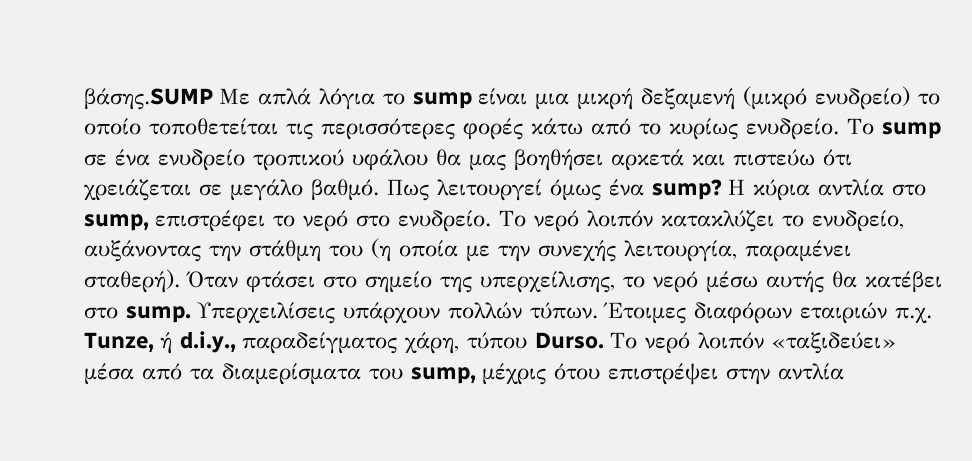βάσης.SUMP Με απλά λόγια το sump είναι μια μικρή δεξαμενή (μικρό ενυδρείο) το οποίο τοποθετείται τις περισσότερες φορές κάτω από το κυρίως ενυδρείο. Το sump σε ένα ενυδρείο τροπικού υφάλου θα μας βοηθήσει αρκετά και πιστεύω ότι χρειάζεται σε μεγάλο βαθμό. Πως λειτουργεί όμως ένα sump? Η κύρια αντλία στο sump, επιστρέφει το νερό στο ενυδρείο. Το νερό λοιπόν κατακλύζει το ενυδρείο, αυξάνοντας την στάθμη του (η οποία με την συνεχής λειτουργία, παραμένει σταθερή). Όταν φτάσει στο σημείο της υπερχείλισης, το νερό μέσω αυτής θα κατέβει στο sump. Υπερχειλίσεις υπάρχουν πολλών τύπων. Έτοιμες διαφόρων εταιριών π.χ. Tunze, ή d.i.y., παραδείγματος χάρη, τύπου Durso. Το νερό λοιπόν «ταξιδεύει» μέσα από τα διαμερίσματα του sump, μέχρις ότου επιστρέψει στην αντλία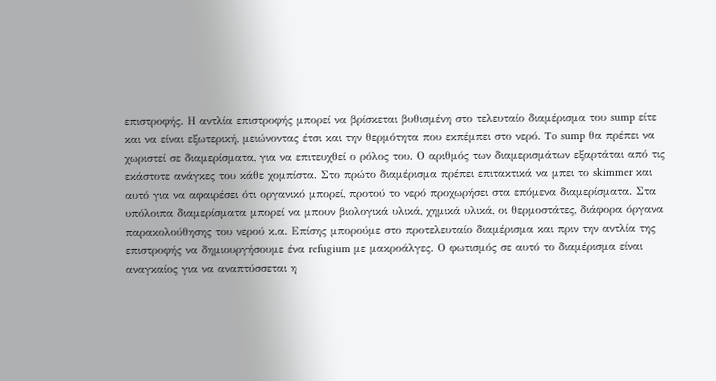επιστροφής. Η αντλία επιστροφής μπορεί να βρίσκεται βυθισμένη στο τελευταίο διαμέρισμα του sump είτε και να είναι εξωτερική, μειώνοντας έτσι και την θερμότητα που εκπέμπει στο νερό. To sump θα πρέπει να χωριστεί σε διαμερίσματα, για να επιτευχθεί ο ρόλος του. Ο αριθμός των διαμερισμάτων εξαρτάται από τις εκάστοτε ανάγκες του κάθε χομπίστα. Στο πρώτο διαμέρισμα πρέπει επιτακτικά να μπει το skimmer και αυτό για να αφαιρέσει ότι οργανικό μπορεί, προτού το νερό προχωρήσει στα επόμενα διαμερίσματα. Στα υπόλοιπα διαμερίσματα μπορεί να μπουν βιολογικά υλικά, χημικά υλικά, οι θερμοστάτες, διάφορα όργανα παρακολούθησης του νερού κ.α. Επίσης μπορούμε στο προτελευταίο διαμέρισμα και πριν την αντλία της επιστροφής να δημιουργήσουμε ένα refugium με μακροάλγες. Ο φωτισμός σε αυτό το διαμέρισμα είναι αναγκαίος για να αναπτύσσεται η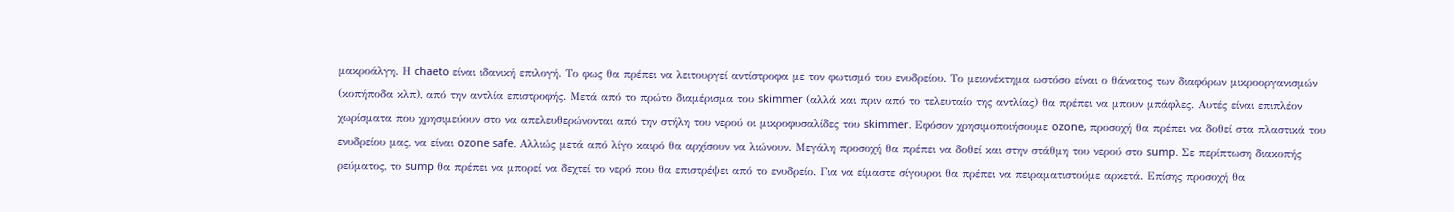μακροάλγη. Η chaeto είναι ιδανική επιλογή. Το φως θα πρέπει να λειτουργεί αντίστροφα με τον φωτισμό του ενυδρείου. Το μειονέκτημα ωστόσο είναι ο θάνατος των διαφόρων μικροοργανισμών (κοπήποδα κλπ), από την αντλία επιστροφής. Μετά από το πρώτο διαμέρισμα του skimmer (αλλά και πριν από το τελευταίο της αντλίας) θα πρέπει να μπουν μπάφλες. Αυτές είναι επιπλέον χωρίσματα που χρησιμεύουν στο να απελευθερώνονται από την στήλη του νερού οι μικροφυσαλίδες του skimmer. Εφόσον χρησιμοποιήσουμε ozone, προσοχή θα πρέπει να δοθεί στα πλαστικά του ενυδρείου μας, να είναι ozone safe. Αλλιώς μετά από λίγο καιρό θα αρχίσουν να λιώνουν. Μεγάλη προσοχή θα πρέπει να δοθεί και στην στάθμη του νερού στο sump. Σε περίπτωση διακοπής ρεύματος, το sump θα πρέπει να μπορεί να δεχτεί το νερό που θα επιστρέψει από το ενυδρείο. Για να είμαστε σίγουροι θα πρέπει να πειραματιστούμε αρκετά. Επίσης προσοχή θα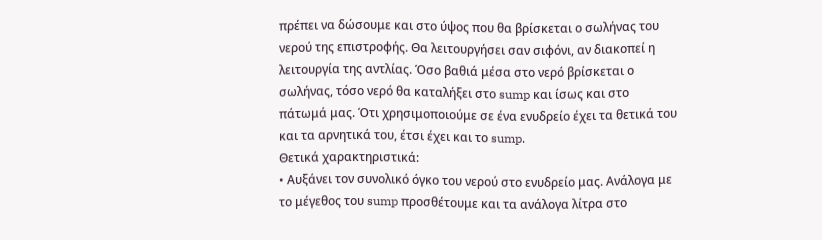πρέπει να δώσουμε και στο ύψος που θα βρίσκεται ο σωλήνας του νερού της επιστροφής. Θα λειτουργήσει σαν σιφόνι, αν διακοπεί η λειτουργία της αντλίας. Όσο βαθιά μέσα στο νερό βρίσκεται ο σωλήνας, τόσο νερό θα καταλήξει στο sump και ίσως και στο πάτωμά μας. Ότι χρησιμοποιούμε σε ένα ενυδρείο έχει τα θετικά του και τα αρνητικά του, έτσι έχει και το sump.
Θετικά χαρακτηριστικά:
• Αυξάνει τον συνολικό όγκο του νερού στο ενυδρείο μας. Ανάλογα με το μέγεθος του sump προσθέτουμε και τα ανάλογα λίτρα στο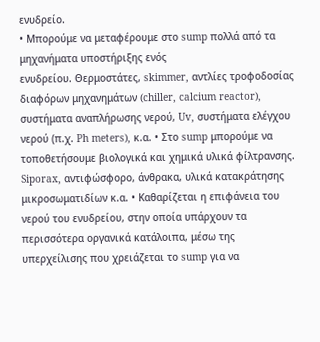ενυδρείο.
• Μπορούμε να μεταφέρουμε στο sump πολλά από τα μηχανήματα υποστήριξης ενός
ενυδρείου. Θερμοστάτες, skimmer, αντλίες τροφοδοσίας διαφόρων μηχανημάτων (chiller, calcium reactor), συστήματα αναπλήρωσης νερού, Uv, συστήματα ελέγχου νερού (π.χ. Ph meters), κ.α. • Στο sump μπορούμε να τοποθετήσουμε βιολογικά και χημικά υλικά φίλτρανσης. Siporax, αντιφώσφορο, άνθρακα, υλικά κατακράτησης μικροσωματιδίων κ.α. • Καθαρίζεται η επιφάνεια του νερού του ενυδρείου, στην οποία υπάρχουν τα περισσότερα οργανικά κατάλοιπα, μέσω της υπερχείλισης που χρειάζεται το sump για να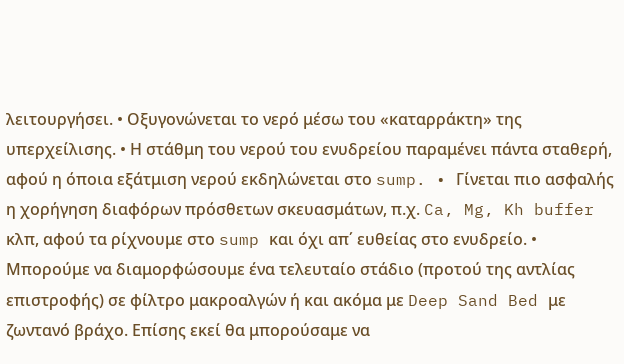λειτουργήσει. • Οξυγονώνεται το νερό μέσω του «καταρράκτη» της υπερχείλισης. • Η στάθμη του νερού του ενυδρείου παραμένει πάντα σταθερή, αφού η όποια εξάτμιση νερού εκδηλώνεται στο sump. • Γίνεται πιο ασφαλής η χορήγηση διαφόρων πρόσθετων σκευασμάτων, π.χ. Ca, Mg, Kh buffer κλπ, αφού τα ρίχνουμε στο sump και όχι απ΄ ευθείας στο ενυδρείο. • Μπορούμε να διαμορφώσουμε ένα τελευταίο στάδιο (προτού της αντλίας επιστροφής) σε φίλτρο μακροαλγών ή και ακόμα με Deep Sand Bed με ζωντανό βράχο. Επίσης εκεί θα μπορούσαμε να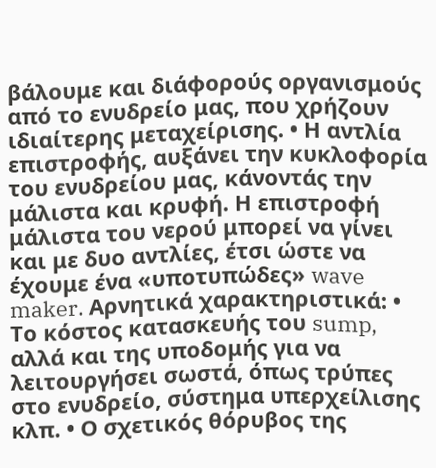βάλουμε και διάφορούς οργανισμούς από το ενυδρείο μας, που χρήζουν ιδιαίτερης μεταχείρισης. • Η αντλία επιστροφής, αυξάνει την κυκλοφορία του ενυδρείου μας, κάνοντάς την μάλιστα και κρυφή. Η επιστροφή μάλιστα του νερού μπορεί να γίνει και με δυο αντλίες, έτσι ώστε να έχουμε ένα «υποτυπώδες» wave maker. Αρνητικά χαρακτηριστικά: • Το κόστος κατασκευής του sump, αλλά και της υποδομής για να λειτουργήσει σωστά, όπως τρύπες στο ενυδρείο, σύστημα υπερχείλισης κλπ. • Ο σχετικός θόρυβος της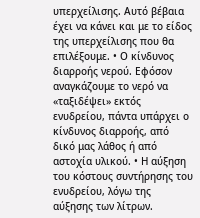υπερχείλισης. Αυτό βέβαια έχει να κάνει και με το είδος της υπερχείλισης που θα επιλέξουμε. • Ο κίνδυνος διαρροής νερού. Εφόσον αναγκάζουμε το νερό να «ταξιδέψει» εκτός ενυδρείου, πάντα υπάρχει ο κίνδυνος διαρροής, από δικό μας λάθος ή από αστοχία υλικού. • Η αύξηση του κόστους συντήρησης του ενυδρείου, λόγω της αύξησης των λίτρων.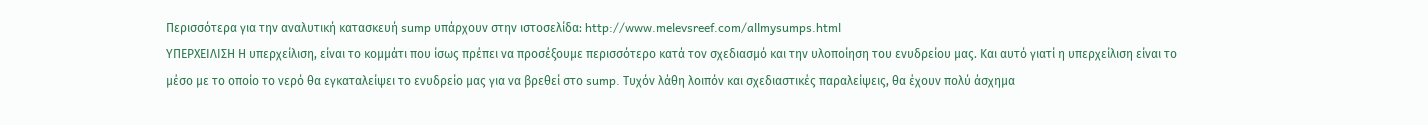Περισσότερα για την αναλυτική κατασκευή sump υπάρχουν στην ιστοσελίδα: http://www.melevsreef.com/allmysumps.html
ΥΠΕΡΧΕΙΛΙΣΗ Η υπερχείλιση, είναι το κομμάτι που ίσως πρέπει να προσέξουμε περισσότερο κατά τον σχεδιασμό και την υλοποίηση του ενυδρείου μας. Και αυτό γιατί η υπερχείλιση είναι το μέσο με το οποίο το νερό θα εγκαταλείψει το ενυδρείο μας για να βρεθεί στο sump. Τυχόν λάθη λοιπόν και σχεδιαστικές παραλείψεις, θα έχουν πολύ άσχημα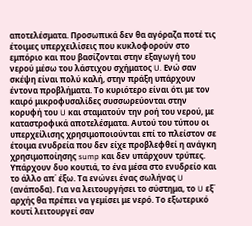αποτελέσματα. Προσωπικά δεν θα αγόραζα ποτέ τις έτοιμες υπερχειλίσεις που κυκλοφορούν στο εμπόριο και που βασίζονται στην εξαγωγή του νερού μέσω του λάστιχου σχήματος U. Ενώ σαν σκέψη είναι πολύ καλή, στην πράξη υπάρχουν έντονα προβλήματα. Το κυριότερο είναι ότι με τον καιρό μικροφυσαλίδες συσσωρεύονται στην κορυφή του U και σταματούν την ροή του νερού, με καταστροφικά αποτελέσματα. Αυτού του τύπου οι υπερχείλισης χρησιμοποιούνται επί το πλείστον σε έτοιμα ενυδρεία που δεν είχε προβλεφθεί η ανάγκη χρησιμοποίησης sump και δεν υπάρχουν τρύπες. Υπάρχουν δυο κουτιά, το ένα μέσα στο ενυδρείο και το άλλο απ΄ έξω. Τα ενώνει ένας σωλήνας U (ανάποδα). Για να λειτουργήσει το σύστημα, το U εξ΄ αρχής θα πρέπει να γεμίσει με νερό. Το εξωτερικό κουτί λειτουργεί σαν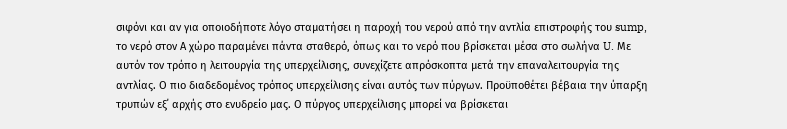σιφόνι και αν για οποιοδήποτε λόγο σταματήσει η παροχή του νερού από την αντλία επιστροφής του sump, το νερό στον Α χώρο παραμένει πάντα σταθερό, όπως και το νερό που βρίσκεται μέσα στο σωλήνα U. Με αυτόν τον τρόπο η λειτουργία της υπερχείλισης, συνεχίζετε απρόσκοπτα μετά την επαναλειτουργία της αντλίας. Ο πιο διαδεδομένος τρόπος υπερχείλισης είναι αυτός των πύργων. Προϋποθέτει βέβαια την ύπαρξη τρυπών εξ΄ αρχής στο ενυδρείο μας. Ο πύργος υπερχείλισης μπορεί να βρίσκεται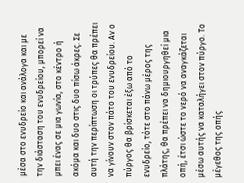μέσα στο ενυδρείο και ανάλογα και με την διάσταση του ενυδρείου, μπορεί να μπει ένας σε μια γωνία, στο κέντρο ή ακόμα και δυο στις δυο πίσω άκρες. Σε αυτή την περίπτωση οι τρύπες θα πρέπει να γίνουν στον πάτο του ενυδρείου. Αν ο πύργος θα βρίσκεται έξω από το ενυδρείο, τότε στο πάνω μέρος της πλάτης, θα πρέπει να δημιουργηθεί μια οπή, έτσι ώστε το νερό να αναγκάζεται μέσω αυτής να καταλήγει στον πύργο. Το μέγεθος της οπής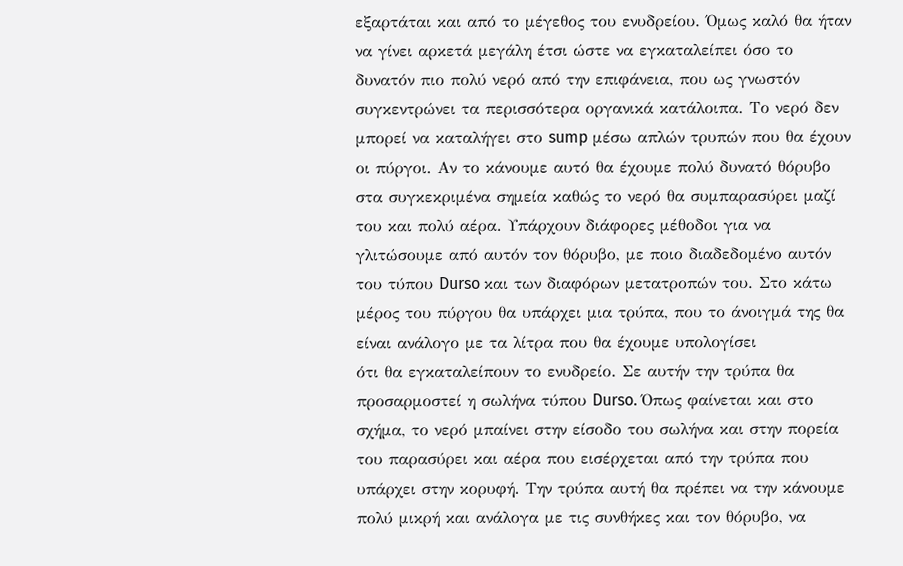εξαρτάται και από το μέγεθος του ενυδρείου. Όμως καλό θα ήταν να γίνει αρκετά μεγάλη έτσι ώστε να εγκαταλείπει όσο το δυνατόν πιο πολύ νερό από την επιφάνεια, που ως γνωστόν συγκεντρώνει τα περισσότερα οργανικά κατάλοιπα. Το νερό δεν μπορεί να καταλήγει στο sump μέσω απλών τρυπών που θα έχουν οι πύργοι. Αν το κάνουμε αυτό θα έχουμε πολύ δυνατό θόρυβο στα συγκεκριμένα σημεία καθώς το νερό θα συμπαρασύρει μαζί του και πολύ αέρα. Υπάρχουν διάφορες μέθοδοι για να γλιτώσουμε από αυτόν τον θόρυβο, με ποιο διαδεδομένο αυτόν του τύπου Durso και των διαφόρων μετατροπών του. Στο κάτω μέρος του πύργου θα υπάρχει μια τρύπα, που το άνοιγμά της θα είναι ανάλογο με τα λίτρα που θα έχουμε υπολογίσει
ότι θα εγκαταλείπουν το ενυδρείο. Σε αυτήν την τρύπα θα προσαρμοστεί η σωλήνα τύπου Durso. Όπως φαίνεται και στο σχήμα, το νερό μπαίνει στην είσοδο του σωλήνα και στην πορεία του παρασύρει και αέρα που εισέρχεται από την τρύπα που υπάρχει στην κορυφή. Την τρύπα αυτή θα πρέπει να την κάνουμε πολύ μικρή και ανάλογα με τις συνθήκες και τον θόρυβο, να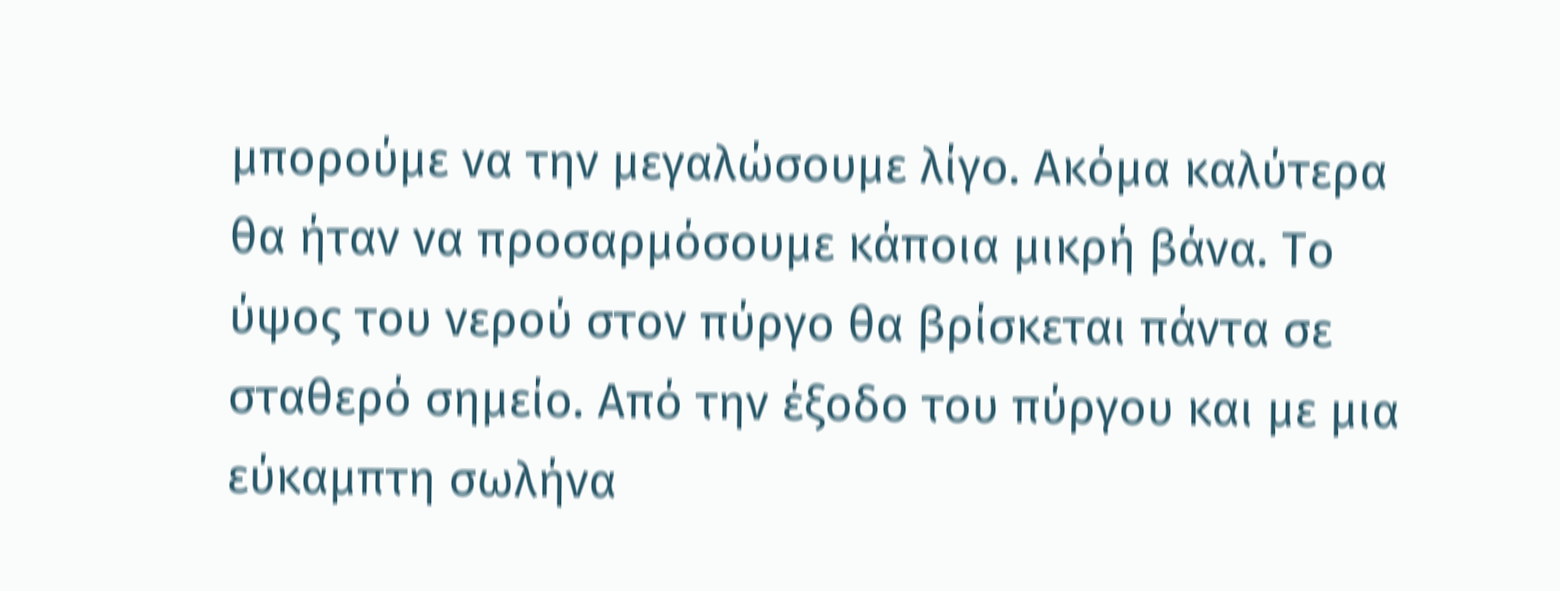μπορούμε να την μεγαλώσουμε λίγο. Ακόμα καλύτερα θα ήταν να προσαρμόσουμε κάποια μικρή βάνα. Το ύψος του νερού στον πύργο θα βρίσκεται πάντα σε σταθερό σημείο. Από την έξοδο του πύργου και με μια εύκαμπτη σωλήνα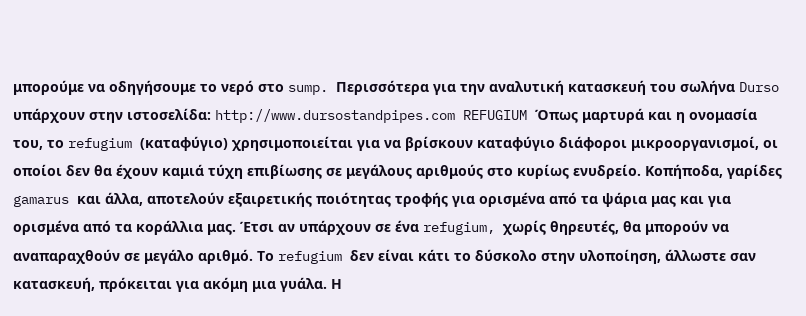μπορούμε να οδηγήσουμε το νερό στο sump. Περισσότερα για την αναλυτική κατασκευή του σωλήνα Durso υπάρχουν στην ιστοσελίδα: http://www.dursostandpipes.com REFUGIUM Όπως μαρτυρά και η ονομασία του, το refugium (καταφύγιο) χρησιμοποιείται για να βρίσκουν καταφύγιο διάφοροι μικροοργανισμοί, οι οποίοι δεν θα έχουν καμιά τύχη επιβίωσης σε μεγάλους αριθμούς στο κυρίως ενυδρείο. Κοπήποδα, γαρίδες gamarus και άλλα, αποτελούν εξαιρετικής ποιότητας τροφής για ορισμένα από τα ψάρια μας και για ορισμένα από τα κοράλλια μας. Έτσι αν υπάρχουν σε ένα refugium, χωρίς θηρευτές, θα μπορούν να αναπαραχθούν σε μεγάλο αριθμό. Το refugium δεν είναι κάτι το δύσκολο στην υλοποίηση, άλλωστε σαν κατασκευή, πρόκειται για ακόμη μια γυάλα. Η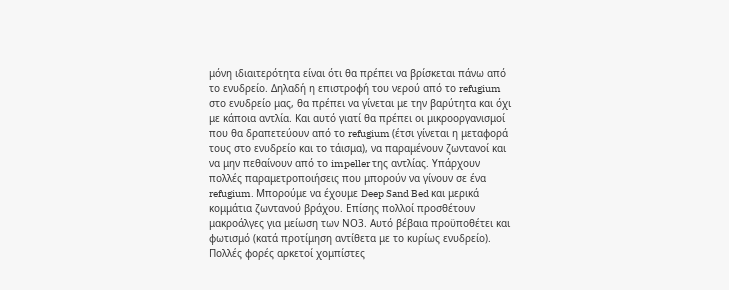μόνη ιδιαιτερότητα είναι ότι θα πρέπει να βρίσκεται πάνω από το ενυδρείο. Δηλαδή η επιστροφή του νερού από το refugium στο ενυδρείο μας, θα πρέπει να γίνεται με την βαρύτητα και όχι με κάποια αντλία. Και αυτό γιατί θα πρέπει οι μικροοργανισμοί που θα δραπετεύουν από το refugium (έτσι γίνεται η μεταφορά τους στο ενυδρείο και το τάισμα), να παραμένουν ζωντανοί και να μην πεθαίνουν από το impeller της αντλίας. Υπάρχουν πολλές παραμετροποιήσεις που μπορούν να γίνουν σε ένα refugium. Μπορούμε να έχουμε Deep Sand Bed και μερικά κομμάτια ζωντανού βράχου. Επίσης πολλοί προσθέτουν μακροάλγες για μείωση των ΝΟ3. Αυτό βέβαια προϋποθέτει και φωτισμό (κατά προτίμηση αντίθετα με το κυρίως ενυδρείο). Πολλές φορές αρκετοί χομπίστες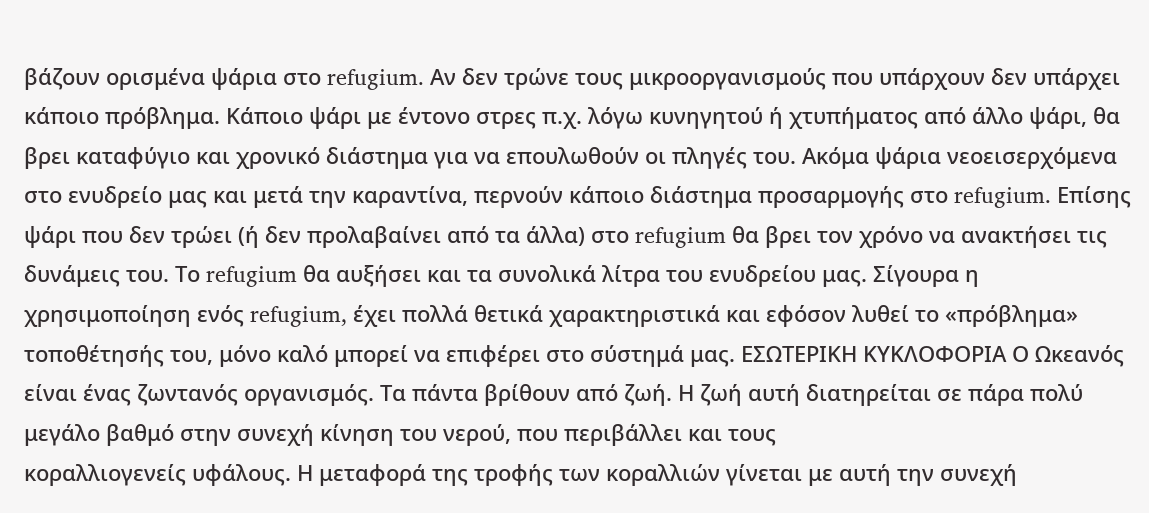βάζουν ορισμένα ψάρια στο refugium. Αν δεν τρώνε τους μικροοργανισμούς που υπάρχουν δεν υπάρχει κάποιο πρόβλημα. Κάποιο ψάρι με έντονο στρες π.χ. λόγω κυνηγητού ή χτυπήματος από άλλο ψάρι, θα βρει καταφύγιο και χρονικό διάστημα για να επουλωθούν οι πληγές του. Ακόμα ψάρια νεοεισερχόμενα στο ενυδρείο μας και μετά την καραντίνα, περνούν κάποιο διάστημα προσαρμογής στο refugium. Επίσης ψάρι που δεν τρώει (ή δεν προλαβαίνει από τα άλλα) στο refugium θα βρει τον χρόνο να ανακτήσει τις δυνάμεις του. Το refugium θα αυξήσει και τα συνολικά λίτρα του ενυδρείου μας. Σίγουρα η χρησιμοποίηση ενός refugium, έχει πολλά θετικά χαρακτηριστικά και εφόσον λυθεί το «πρόβλημα» τοποθέτησής του, μόνο καλό μπορεί να επιφέρει στο σύστημά μας. ΕΣΩΤΕΡΙΚΗ ΚΥΚΛΟΦΟΡΙΑ Ο Ωκεανός είναι ένας ζωντανός οργανισμός. Τα πάντα βρίθουν από ζωή. Η ζωή αυτή διατηρείται σε πάρα πολύ μεγάλο βαθμό στην συνεχή κίνηση του νερού, που περιβάλλει και τους
κοραλλιογενείς υφάλους. Η μεταφορά της τροφής των κοραλλιών γίνεται με αυτή την συνεχή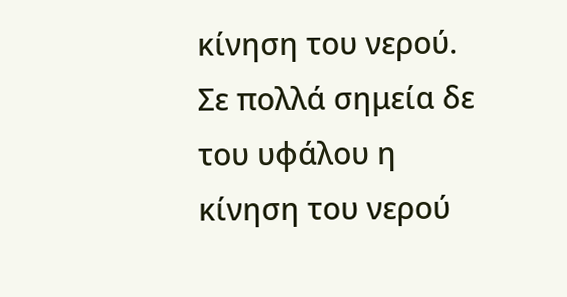κίνηση του νερού. Σε πολλά σημεία δε του υφάλου η κίνηση του νερού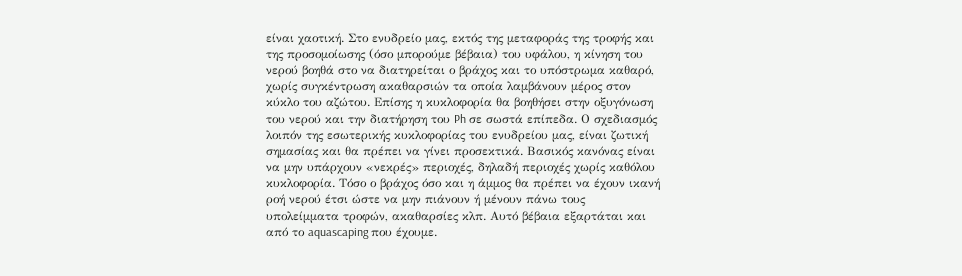είναι χαοτική. Στο ενυδρείο μας, εκτός της μεταφοράς της τροφής και της προσομοίωσης (όσο μπορούμε βέβαια) του υφάλου, η κίνηση του νερού βοηθά στο να διατηρείται ο βράχος και το υπόστρωμα καθαρό, χωρίς συγκέντρωση ακαθαρσιών τα οποία λαμβάνουν μέρος στον κύκλο του αζώτου. Επίσης η κυκλοφορία θα βοηθήσει στην οξυγόνωση του νερού και την διατήρηση του Ph σε σωστά επίπεδα. Ο σχεδιασμός λοιπόν της εσωτερικής κυκλοφορίας του ενυδρείου μας, είναι ζωτική σημασίας και θα πρέπει να γίνει προσεκτικά. Βασικός κανόνας είναι να μην υπάρχουν «νεκρές» περιοχές, δηλαδή περιοχές χωρίς καθόλου κυκλοφορία. Τόσο ο βράχος όσο και η άμμος θα πρέπει να έχουν ικανή ροή νερού έτσι ώστε να μην πιάνουν ή μένουν πάνω τους υπολείμματα τροφών, ακαθαρσίες κλπ. Αυτό βέβαια εξαρτάται και από το aquascaping που έχουμε.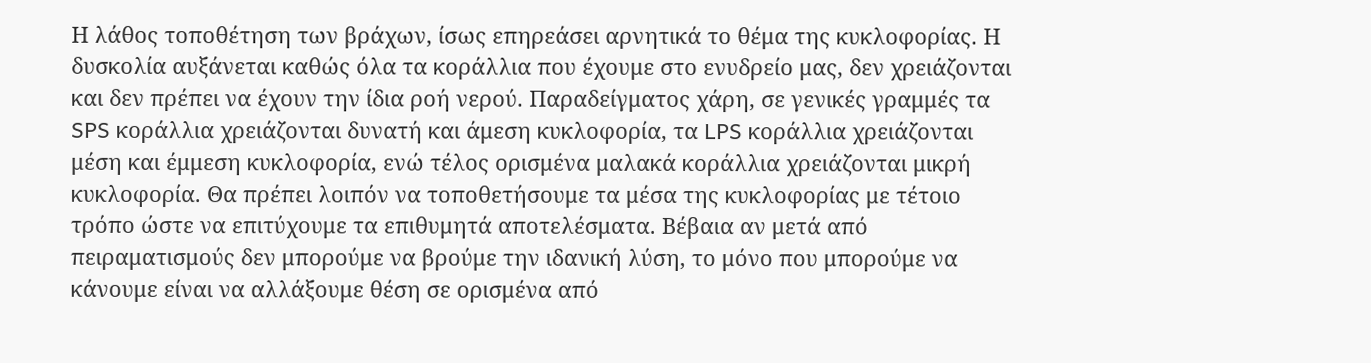Η λάθος τοποθέτηση των βράχων, ίσως επηρεάσει αρνητικά το θέμα της κυκλοφορίας. Η δυσκολία αυξάνεται καθώς όλα τα κοράλλια που έχουμε στο ενυδρείο μας, δεν χρειάζονται και δεν πρέπει να έχουν την ίδια ροή νερού. Παραδείγματος χάρη, σε γενικές γραμμές τα SPS κοράλλια χρειάζονται δυνατή και άμεση κυκλοφορία, τα LPS κοράλλια χρειάζονται μέση και έμμεση κυκλοφορία, ενώ τέλος ορισμένα μαλακά κοράλλια χρειάζονται μικρή κυκλοφορία. Θα πρέπει λοιπόν να τοποθετήσουμε τα μέσα της κυκλοφορίας με τέτοιο τρόπο ώστε να επιτύχουμε τα επιθυμητά αποτελέσματα. Βέβαια αν μετά από πειραματισμούς δεν μπορούμε να βρούμε την ιδανική λύση, το μόνο που μπορούμε να κάνουμε είναι να αλλάξουμε θέση σε ορισμένα από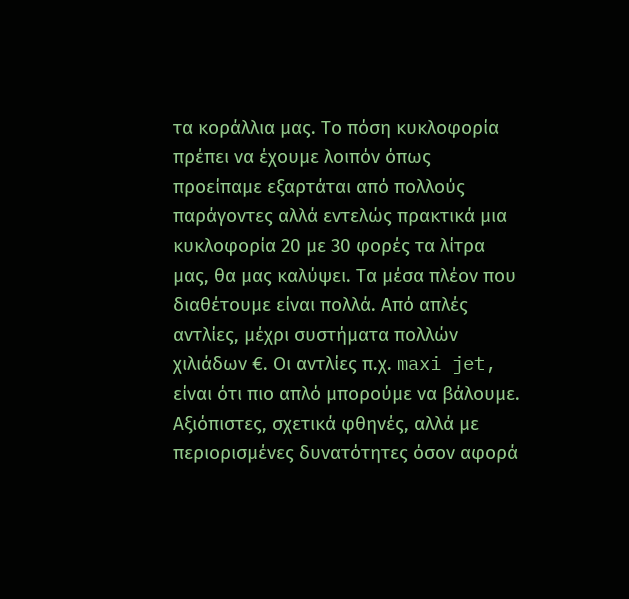τα κοράλλια μας. Το πόση κυκλοφορία πρέπει να έχουμε λοιπόν όπως προείπαμε εξαρτάται από πολλούς παράγοντες αλλά εντελώς πρακτικά μια κυκλοφορία 20 με 30 φορές τα λίτρα μας, θα μας καλύψει. Τα μέσα πλέον που διαθέτουμε είναι πολλά. Από απλές αντλίες, μέχρι συστήματα πολλών χιλιάδων €. Οι αντλίες π.χ. maxi jet, είναι ότι πιο απλό μπορούμε να βάλουμε. Αξιόπιστες, σχετικά φθηνές, αλλά με περιορισμένες δυνατότητες όσον αφορά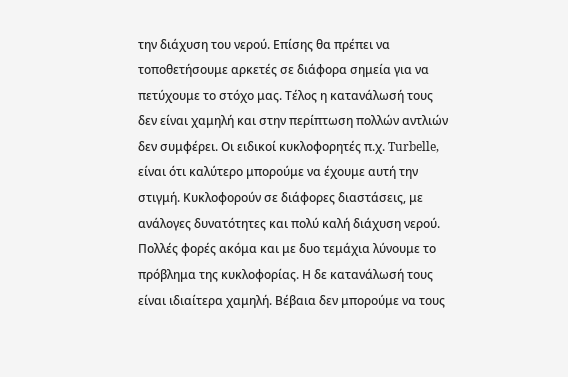την διάχυση του νερού. Επίσης θα πρέπει να τοποθετήσουμε αρκετές σε διάφορα σημεία για να πετύχουμε το στόχο μας. Τέλος η κατανάλωσή τους δεν είναι χαμηλή και στην περίπτωση πολλών αντλιών δεν συμφέρει. Οι ειδικοί κυκλοφορητές π.χ. Turbelle, είναι ότι καλύτερο μπορούμε να έχουμε αυτή την στιγμή. Κυκλοφορούν σε διάφορες διαστάσεις, με ανάλογες δυνατότητες και πολύ καλή διάχυση νερού. Πολλές φορές ακόμα και με δυο τεμάχια λύνουμε το πρόβλημα της κυκλοφορίας. Η δε κατανάλωσή τους είναι ιδιαίτερα χαμηλή. Βέβαια δεν μπορούμε να τους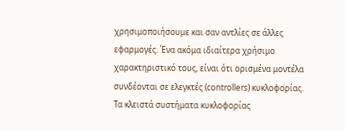χρησιμοποιήσουμε και σαν αντλίες σε άλλες εφαρμογές. Ένα ακόμα ιδιαίτερα χρήσιμο χαρακτηριστικό τους, είναι ότι ορισμένα μοντέλα συνδέονται σε ελεγκτές (controllers) κυκλοφορίας. Τα κλειστά συστήματα κυκλοφορίας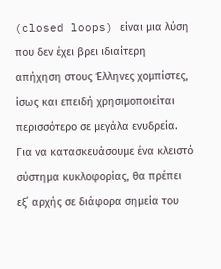(closed loops) είναι μια λύση που δεν έχει βρει ιδιαίτερη απήχηση στους Έλληνες χομπίστες, ίσως και επειδή χρησιμοποιείται περισσότερο σε μεγάλα ενυδρεία. Για να κατασκευάσουμε ένα κλειστό σύστημα κυκλοφορίας, θα πρέπει εξ΄ αρχής σε διάφορα σημεία του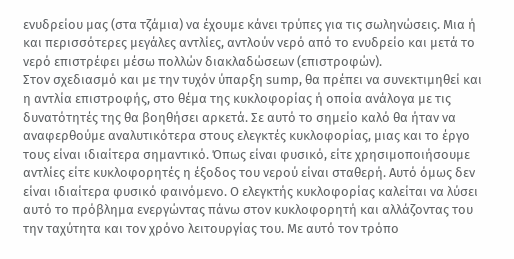ενυδρείου μας (στα τζάμια) να έχουμε κάνει τρύπες για τις σωληνώσεις. Μια ή και περισσότερες μεγάλες αντλίες, αντλούν νερό από το ενυδρείο και μετά το νερό επιστρέφει μέσω πολλών διακλαδώσεων (επιστροφών).
Στον σχεδιασμό και με την τυχόν ύπαρξη sump, θα πρέπει να συνεκτιμηθεί και η αντλία επιστροφής, στο θέμα της κυκλοφορίας ή οποία ανάλογα με τις δυνατότητές της θα βοηθήσει αρκετά. Σε αυτό το σημείο καλό θα ήταν να αναφερθούμε αναλυτικότερα στους ελεγκτές κυκλοφορίας, μιας και το έργο τους είναι ιδιαίτερα σημαντικό. Όπως είναι φυσικό, είτε χρησιμοποιήσουμε αντλίες είτε κυκλοφορητές η έξοδος του νερού είναι σταθερή. Αυτό όμως δεν είναι ιδιαίτερα φυσικό φαινόμενο. Ο ελεγκτής κυκλοφορίας καλείται να λύσει αυτό το πρόβλημα ενεργώντας πάνω στον κυκλοφορητή και αλλάζοντας του την ταχύτητα και τον χρόνο λειτουργίας του. Με αυτό τον τρόπο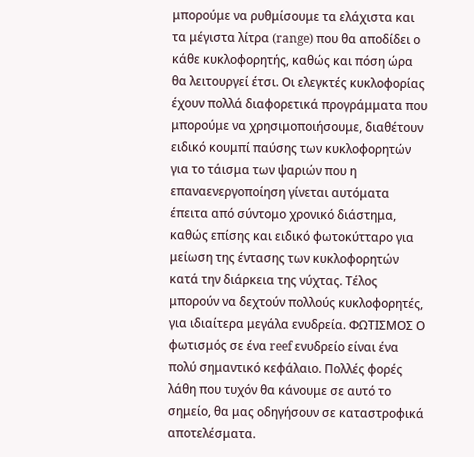μπορούμε να ρυθμίσουμε τα ελάχιστα και τα μέγιστα λίτρα (range) που θα αποδίδει ο κάθε κυκλοφορητής, καθώς και πόση ώρα θα λειτουργεί έτσι. Οι ελεγκτές κυκλοφορίας έχουν πολλά διαφορετικά προγράμματα που μπορούμε να χρησιμοποιήσουμε, διαθέτουν ειδικό κουμπί παύσης των κυκλοφορητών για το τάισμα των ψαριών που η επαναενεργοποίηση γίνεται αυτόματα έπειτα από σύντομο χρονικό διάστημα, καθώς επίσης και ειδικό φωτοκύτταρο για μείωση της έντασης των κυκλοφορητών κατά την διάρκεια της νύχτας. Τέλος μπορούν να δεχτούν πολλούς κυκλοφορητές, για ιδιαίτερα μεγάλα ενυδρεία. ΦΩΤΙΣΜΟΣ Ο φωτισμός σε ένα reef ενυδρείο είναι ένα πολύ σημαντικό κεφάλαιο. Πολλές φορές λάθη που τυχόν θα κάνουμε σε αυτό το σημείο, θα μας οδηγήσουν σε καταστροφικά αποτελέσματα.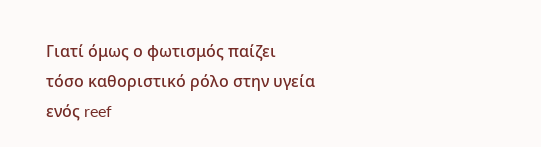Γιατί όμως ο φωτισμός παίζει τόσο καθοριστικό ρόλο στην υγεία ενός reef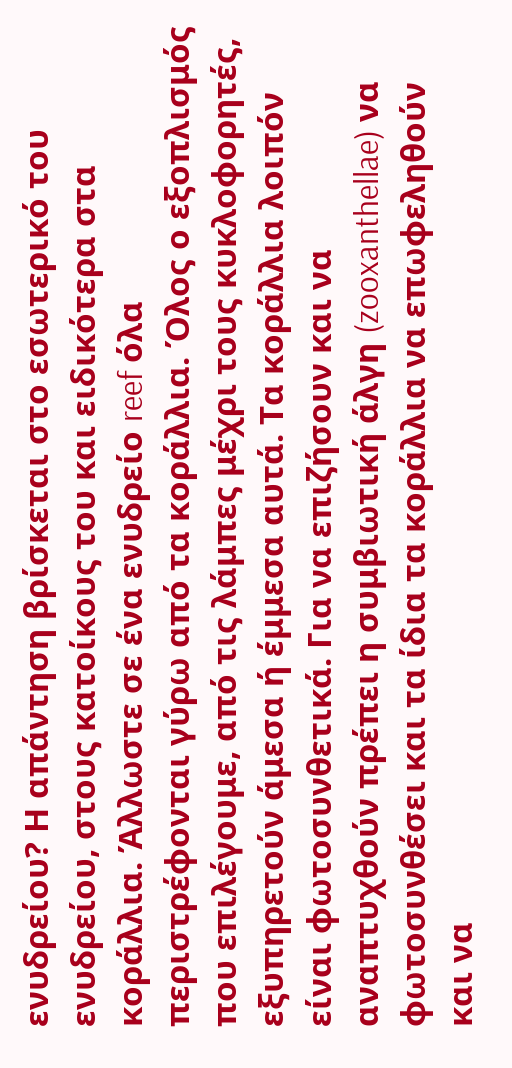ενυδρείου? Η απάντηση βρίσκεται στο εσωτερικό του ενυδρείου, στους κατοίκους του και ειδικότερα στα κοράλλια. Άλλωστε σε ένα ενυδρείο reef όλα περιστρέφονται γύρω από τα κοράλλια. Όλος ο εξοπλισμός που επιλέγουμε, από τις λάμπες μέχρι τους κυκλοφορητές, εξυπηρετούν άμεσα ή έμμεσα αυτά. Τα κοράλλια λοιπόν είναι φωτοσυνθετικά. Για να επιζήσουν και να αναπτυχθούν πρέπει η συμβιωτική άλγη (zooxanthellae) να φωτοσυνθέσει και τα ίδια τα κοράλλια να επωφεληθούν και να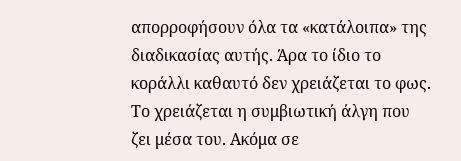απορροφήσουν όλα τα «κατάλοιπα» της διαδικασίας αυτής. Άρα το ίδιο το κοράλλι καθαυτό δεν χρειάζεται το φως. Το χρειάζεται η συμβιωτική άλγη που ζει μέσα του. Ακόμα σε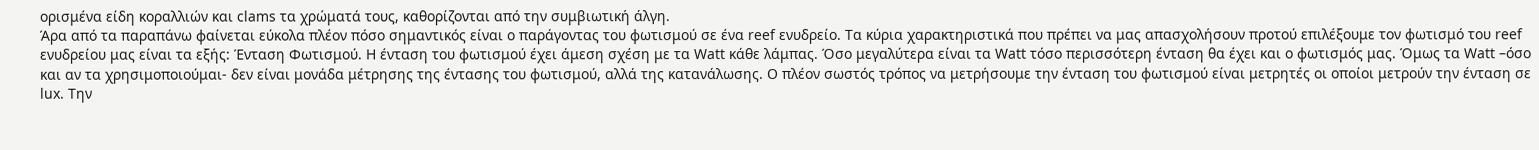ορισμένα είδη κοραλλιών και clams τα χρώματά τους, καθορίζονται από την συμβιωτική άλγη.
Άρα από τα παραπάνω φαίνεται εύκολα πλέον πόσο σημαντικός είναι ο παράγοντας του φωτισμού σε ένα reef ενυδρείο. Τα κύρια χαρακτηριστικά που πρέπει να μας απασχολήσουν προτού επιλέξουμε τον φωτισμό του reef ενυδρείου μας είναι τα εξής: Ένταση Φωτισμού. Η ένταση του φωτισμού έχει άμεση σχέση με τα Watt κάθε λάμπας. Όσο μεγαλύτερα είναι τα Watt τόσο περισσότερη ένταση θα έχει και ο φωτισμός μας. Όμως τα Watt –όσο και αν τα χρησιμοποιούμαι- δεν είναι μονάδα μέτρησης της έντασης του φωτισμού, αλλά της κατανάλωσης. Ο πλέον σωστός τρόπος να μετρήσουμε την ένταση του φωτισμού είναι μετρητές οι οποίοι μετρούν την ένταση σε lux. Την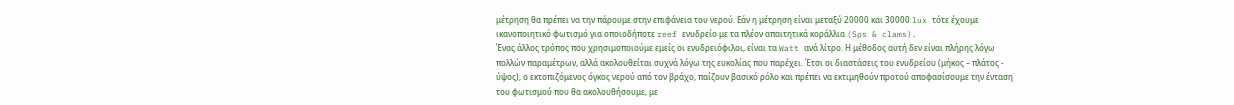μέτρηση θα πρέπει να την πάρουμε στην επιφάνεια του νερού. Εάν η μέτρηση είναι μεταξύ 20000 και 30000 lux τότε έχουμε ικανοποιητικό φωτισμό για οποιοδήποτε reef ενυδρείο με τα πλέον απαιτητικά κοράλλια (Sps & clams).
Ένας άλλος τρόπος που χρησιμοποιούμε εμείς οι ενυδρειόφιλοι, είναι τα Watt ανά λίτρο. Η μέθοδος αυτή δεν είναι πλήρης λόγω πολλών παραμέτρων, αλλά ακολουθείται συχνά λόγω της ευκολίας που παρέχει. Έτσι οι διαστάσεις του ενυδρείου (μήκος – πλάτος - ύψος), ο εκτοπιζόμενος όγκος νερού από τον βράχο, παίζουν βασικό ρόλο και πρέπει να εκτιμηθούν προτού αποφασίσουμε την ένταση του φωτισμού που θα ακολουθήσουμε, με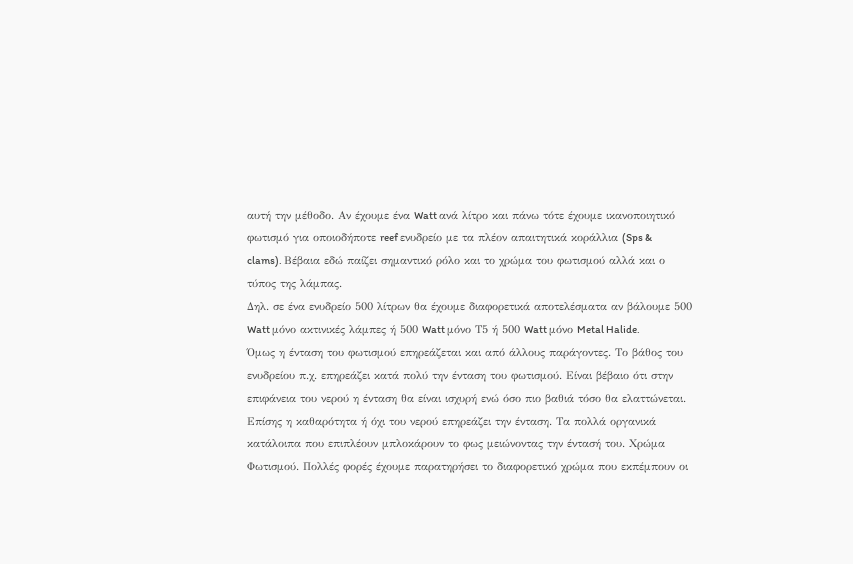αυτή την μέθοδο. Αν έχουμε ένα Watt ανά λίτρο και πάνω τότε έχουμε ικανοποιητικό φωτισμό για οποιοδήποτε reef ενυδρείο με τα πλέον απαιτητικά κοράλλια (Sps & clams). Βέβαια εδώ παίζει σημαντικό ρόλο και το χρώμα του φωτισμού αλλά και ο τύπος της λάμπας.
Δηλ. σε ένα ενυδρείο 500 λίτρων θα έχουμε διαφορετικά αποτελέσματα αν βάλουμε 500 Watt μόνο ακτινικές λάμπες ή 500 Watt μόνο Τ5 ή 500 Watt μόνο Metal Halide.
Όμως η ένταση του φωτισμού επηρεάζεται και από άλλους παράγοντες. Το βάθος του ενυδρείου π.χ. επηρεάζει κατά πολύ την ένταση του φωτισμού. Είναι βέβαιο ότι στην επιφάνεια του νερού η ένταση θα είναι ισχυρή ενώ όσο πιο βαθιά τόσο θα ελαττώνεται. Επίσης η καθαρότητα ή όχι του νερού επηρεάζει την ένταση. Τα πολλά οργανικά κατάλοιπα που επιπλέουν μπλοκάρουν το φως μειώνοντας την έντασή του. Χρώμα Φωτισμού. Πολλές φορές έχουμε παρατηρήσει το διαφορετικό χρώμα που εκπέμπουν οι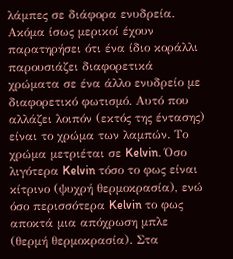λάμπες σε διάφορα ενυδρεία. Ακόμα ίσως μερικοί έχουν παρατηρήσει ότι ένα ίδιο κοράλλι παρουσιάζει διαφορετικά χρώματα σε ένα άλλο ενυδρείο με διαφορετικό φωτισμό. Αυτό που αλλάζει λοιπόν (εκτός της έντασης) είναι το χρώμα των λαμπών. Το χρώμα μετριέται σε Kelvin. Όσο λιγότερα Kelvin τόσο το φως είναι κίτρινο (ψυχρή θερμοκρασία), ενώ όσο περισσότερα Kelvin το φως αποκτά μια απόχρωση μπλε (θερμή θερμοκρασία). Στα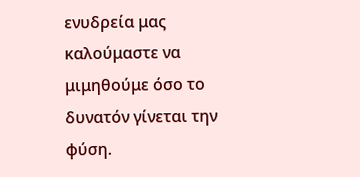ενυδρεία μας καλούμαστε να μιμηθούμε όσο το δυνατόν γίνεται την φύση.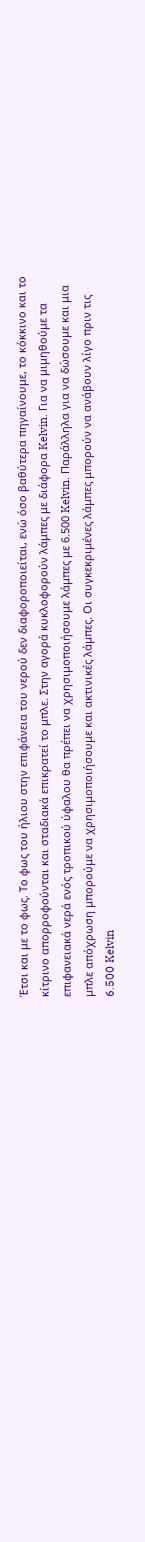Έτσι και με το φως. Το φως του ήλιου στην επιφάνεια του νερού δεν διαφοροποιείται, ενώ όσο βαθύτερα πηγαίνουμε, το κόκκινο και το κίτρινο απορροφούνται και σταδιακά επικρατεί το μπλε. Στην αγορά κυκλοφορούν λάμπες με διάφορα Kelvin. Για να μιμηθούμε τα επιφανειακά νερά ενός τροπικού ύφαλου θα πρέπει να χρησιμοποιήσουμε λάμπες με 6.500 Kelvin. Παράλληλα για να δώσουμε και μια μπλε απόχρωση μπορούμε να χρησιμοποιήσουμε και ακτινικές λάμπες. Οι συγκεκριμένες λάμπες μπορούν να ανάβουν λίγο πριν τις 6.500 Kelvin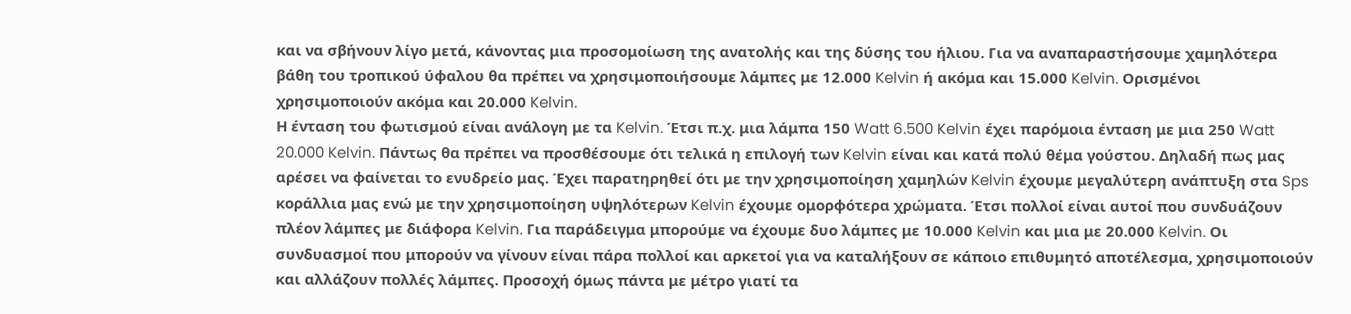και να σβήνουν λίγο μετά, κάνοντας μια προσομοίωση της ανατολής και της δύσης του ήλιου. Για να αναπαραστήσουμε χαμηλότερα βάθη του τροπικού ύφαλου θα πρέπει να χρησιμοποιήσουμε λάμπες με 12.000 Kelvin ή ακόμα και 15.000 Kelvin. Ορισμένοι χρησιμοποιούν ακόμα και 20.000 Kelvin.
Η ένταση του φωτισμού είναι ανάλογη με τα Kelvin. Έτσι π.χ. μια λάμπα 150 Watt 6.500 Kelvin έχει παρόμοια ένταση με μια 250 Watt 20.000 Kelvin. Πάντως θα πρέπει να προσθέσουμε ότι τελικά η επιλογή των Kelvin είναι και κατά πολύ θέμα γούστου. Δηλαδή πως μας αρέσει να φαίνεται το ενυδρείο μας. Έχει παρατηρηθεί ότι με την χρησιμοποίηση χαμηλών Kelvin έχουμε μεγαλύτερη ανάπτυξη στα Sps κοράλλια μας ενώ με την χρησιμοποίηση υψηλότερων Kelvin έχουμε ομορφότερα χρώματα. Έτσι πολλοί είναι αυτοί που συνδυάζουν πλέον λάμπες με διάφορα Kelvin. Για παράδειγμα μπορούμε να έχουμε δυο λάμπες με 10.000 Kelvin και μια με 20.000 Kelvin. Οι συνδυασμοί που μπορούν να γίνουν είναι πάρα πολλοί και αρκετοί για να καταλήξουν σε κάποιο επιθυμητό αποτέλεσμα, χρησιμοποιούν και αλλάζουν πολλές λάμπες. Προσοχή όμως πάντα με μέτρο γιατί τα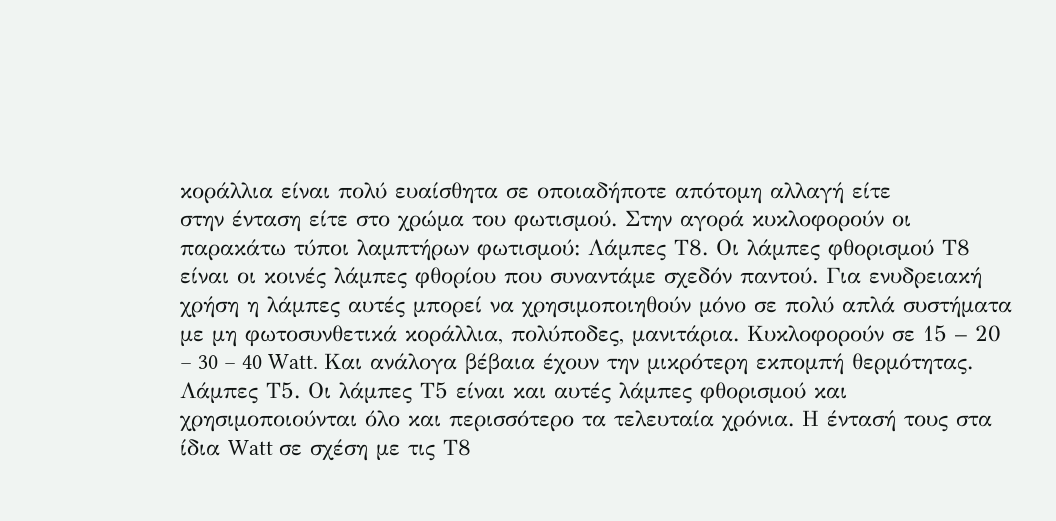κοράλλια είναι πολύ ευαίσθητα σε οποιαδήποτε απότομη αλλαγή είτε
στην ένταση είτε στο χρώμα του φωτισμού. Στην αγορά κυκλοφορούν οι παρακάτω τύποι λαμπτήρων φωτισμού: Λάμπες Τ8. Οι λάμπες φθορισμού Τ8 είναι οι κοινές λάμπες φθορίου που συναντάμε σχεδόν παντού. Για ενυδρειακή χρήση η λάμπες αυτές μπορεί να χρησιμοποιηθούν μόνο σε πολύ απλά συστήματα με μη φωτοσυνθετικά κοράλλια, πολύποδες, μανιτάρια. Κυκλοφορούν σε 15 – 20 – 30 – 40 Watt. Και ανάλογα βέβαια έχουν την μικρότερη εκπομπή θερμότητας. Λάμπες Τ5. Οι λάμπες Τ5 είναι και αυτές λάμπες φθορισμού και χρησιμοποιούνται όλο και περισσότερο τα τελευταία χρόνια. Η έντασή τους στα ίδια Watt σε σχέση με τις Τ8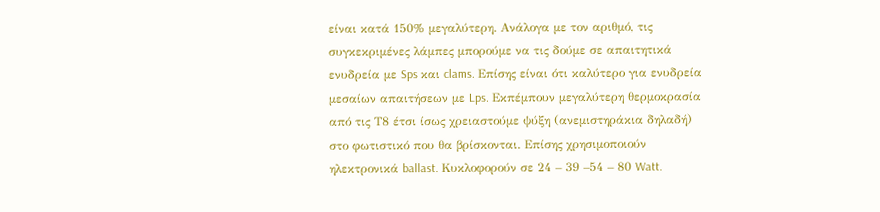είναι κατά 150% μεγαλύτερη. Ανάλογα με τον αριθμό, τις συγκεκριμένες λάμπες μπορούμε να τις δούμε σε απαιτητικά ενυδρεία με Sps και clams. Επίσης είναι ότι καλύτερο για ενυδρεία μεσαίων απαιτήσεων με Lps. Εκπέμπουν μεγαλύτερη θερμοκρασία από τις Τ8 έτσι ίσως χρειαστούμε ψύξη (ανεμιστηράκια δηλαδή) στο φωτιστικό που θα βρίσκονται. Επίσης χρησιμοποιούν ηλεκτρονικά ballast. Κυκλοφορούν σε 24 – 39 –54 – 80 Watt.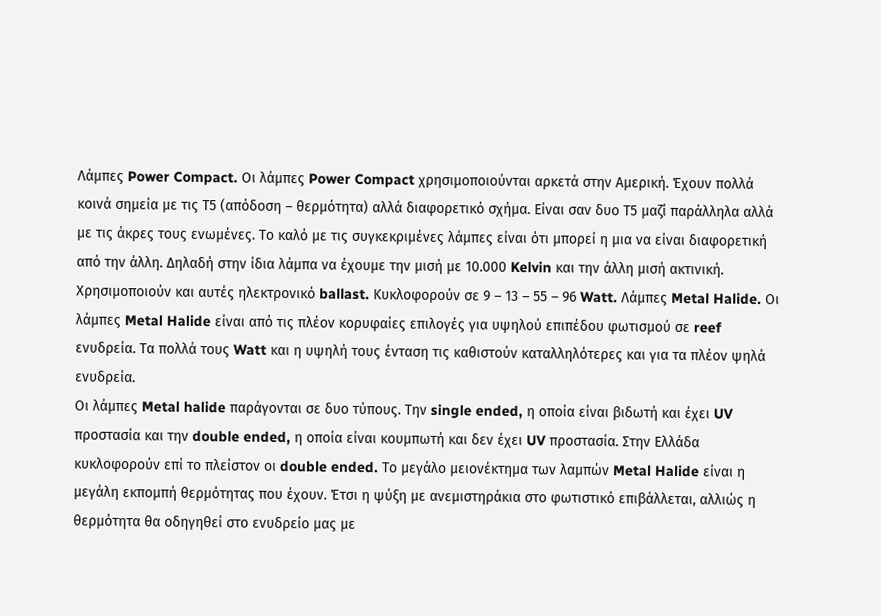Λάμπες Power Compact. Οι λάμπες Power Compact χρησιμοποιούνται αρκετά στην Αμερική. Έχουν πολλά κοινά σημεία με τις Τ5 (απόδοση – θερμότητα) αλλά διαφορετικό σχήμα. Είναι σαν δυο Τ5 μαζί παράλληλα αλλά με τις άκρες τους ενωμένες. Το καλό με τις συγκεκριμένες λάμπες είναι ότι μπορεί η μια να είναι διαφορετική από την άλλη. Δηλαδή στην ίδια λάμπα να έχουμε την μισή με 10.000 Kelvin και την άλλη μισή ακτινική. Χρησιμοποιούν και αυτές ηλεκτρονικό ballast. Κυκλοφορούν σε 9 – 13 – 55 – 96 Watt. Λάμπες Metal Halide. Οι λάμπες Metal Halide είναι από τις πλέον κορυφαίες επιλογές για υψηλού επιπέδου φωτισμού σε reef ενυδρεία. Τα πολλά τους Watt και η υψηλή τους ένταση τις καθιστούν καταλληλότερες και για τα πλέον ψηλά ενυδρεία.
Οι λάμπες Metal halide παράγονται σε δυο τύπους. Την single ended, η οποία είναι βιδωτή και έχει UV προστασία και την double ended, η οποία είναι κουμπωτή και δεν έχει UV προστασία. Στην Ελλάδα κυκλοφορούν επί το πλείστον οι double ended. Το μεγάλο μειονέκτημα των λαμπών Metal Halide είναι η μεγάλη εκπομπή θερμότητας που έχουν. Έτσι η ψύξη με ανεμιστηράκια στο φωτιστικό επιβάλλεται, αλλιώς η θερμότητα θα οδηγηθεί στο ενυδρείο μας με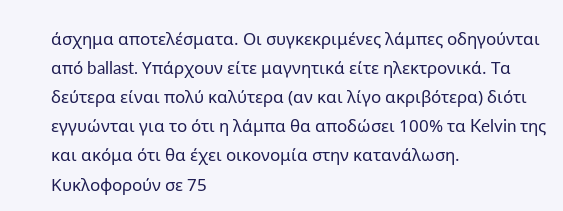άσχημα αποτελέσματα. Οι συγκεκριμένες λάμπες οδηγούνται από ballast. Υπάρχουν είτε μαγνητικά είτε ηλεκτρονικά. Τα δεύτερα είναι πολύ καλύτερα (αν και λίγο ακριβότερα) διότι εγγυώνται για το ότι η λάμπα θα αποδώσει 100% τα Kelvin της και ακόμα ότι θα έχει οικονομία στην κατανάλωση. Κυκλοφορούν σε 75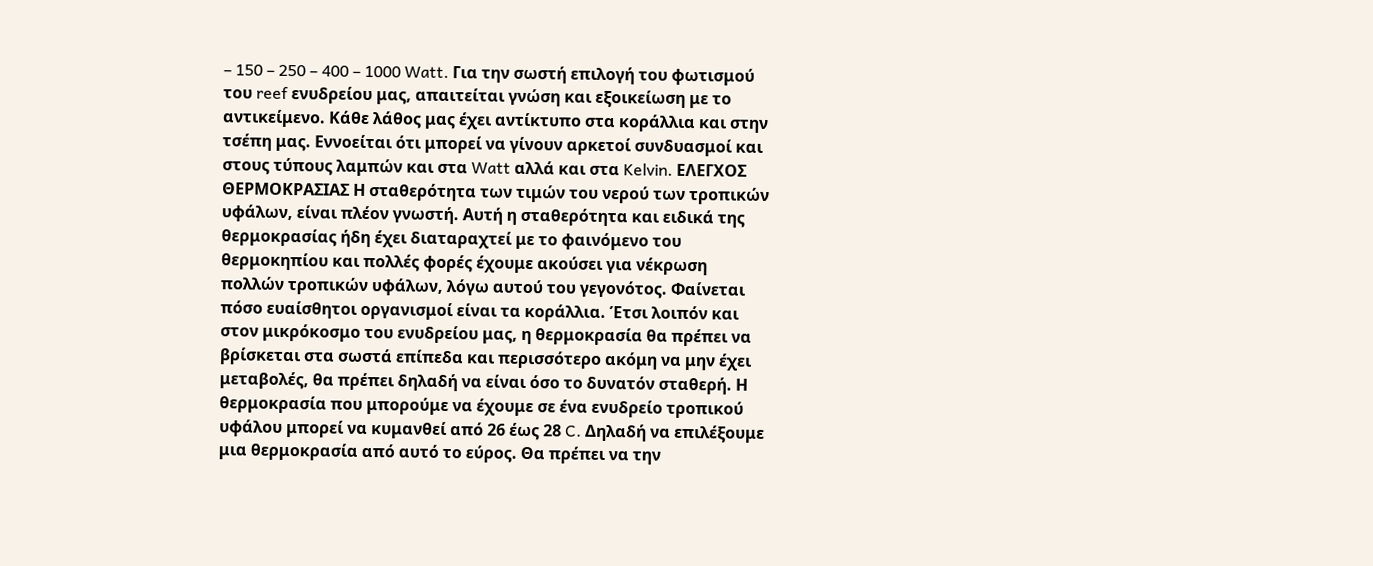– 150 – 250 – 400 – 1000 Watt. Για την σωστή επιλογή του φωτισμού του reef ενυδρείου μας, απαιτείται γνώση και εξοικείωση με το αντικείμενο. Κάθε λάθος μας έχει αντίκτυπο στα κοράλλια και στην τσέπη μας. Εννοείται ότι μπορεί να γίνουν αρκετοί συνδυασμοί και στους τύπους λαμπών και στα Watt αλλά και στα Kelvin. ΕΛΕΓΧΟΣ ΘΕΡΜΟΚΡΑΣΙΑΣ Η σταθερότητα των τιμών του νερού των τροπικών υφάλων, είναι πλέον γνωστή. Αυτή η σταθερότητα και ειδικά της θερμοκρασίας ήδη έχει διαταραχτεί με το φαινόμενο του θερμοκηπίου και πολλές φορές έχουμε ακούσει για νέκρωση πολλών τροπικών υφάλων, λόγω αυτού του γεγονότος. Φαίνεται πόσο ευαίσθητοι οργανισμοί είναι τα κοράλλια. Έτσι λοιπόν και στον μικρόκοσμο του ενυδρείου μας, η θερμοκρασία θα πρέπει να βρίσκεται στα σωστά επίπεδα και περισσότερο ακόμη να μην έχει μεταβολές, θα πρέπει δηλαδή να είναι όσο το δυνατόν σταθερή. Η θερμοκρασία που μπορούμε να έχουμε σε ένα ενυδρείο τροπικού υφάλου μπορεί να κυμανθεί από 26 έως 28 C. Δηλαδή να επιλέξουμε μια θερμοκρασία από αυτό το εύρος. Θα πρέπει να την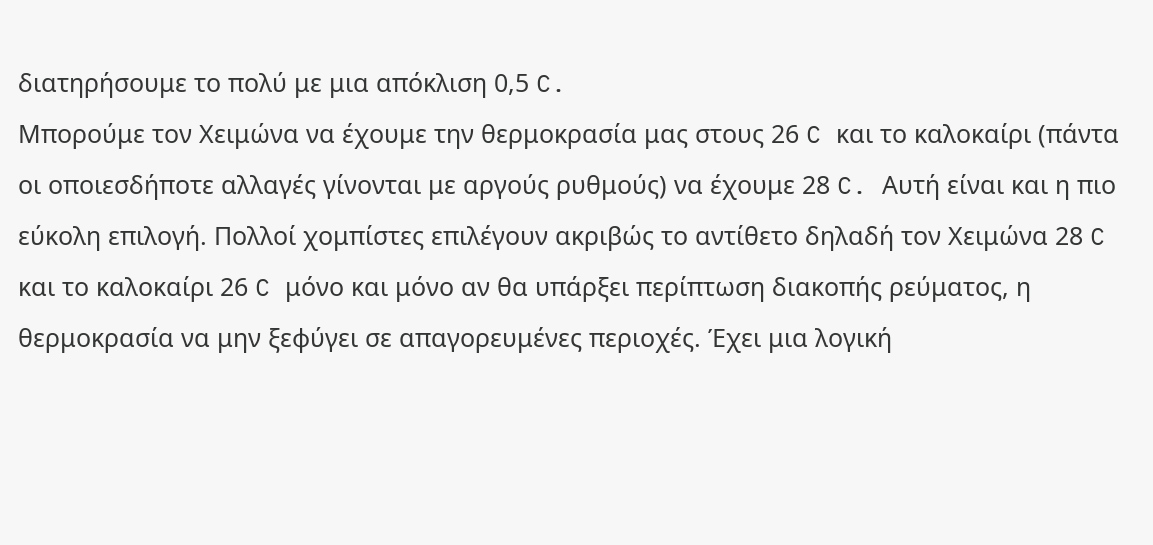διατηρήσουμε το πολύ με μια απόκλιση 0,5 C.
Μπορούμε τον Χειμώνα να έχουμε την θερμοκρασία μας στους 26 C και το καλοκαίρι (πάντα οι οποιεσδήποτε αλλαγές γίνονται με αργούς ρυθμούς) να έχουμε 28 C. Αυτή είναι και η πιο εύκολη επιλογή. Πολλοί χομπίστες επιλέγουν ακριβώς το αντίθετο δηλαδή τον Χειμώνα 28 C και το καλοκαίρι 26 C μόνο και μόνο αν θα υπάρξει περίπτωση διακοπής ρεύματος, η θερμοκρασία να μην ξεφύγει σε απαγορευμένες περιοχές. Έχει μια λογική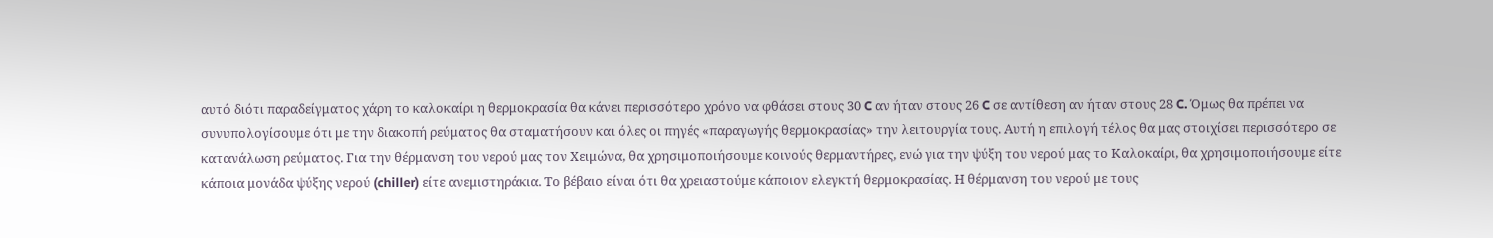αυτό διότι παραδείγματος χάρη το καλοκαίρι η θερμοκρασία θα κάνει περισσότερο χρόνο να φθάσει στους 30 C αν ήταν στους 26 C σε αντίθεση αν ήταν στους 28 C. Όμως θα πρέπει να συνυπολογίσουμε ότι με την διακοπή ρεύματος θα σταματήσουν και όλες οι πηγές «παραγωγής θερμοκρασίας» την λειτουργία τους. Αυτή η επιλογή τέλος θα μας στοιχίσει περισσότερο σε κατανάλωση ρεύματος. Για την θέρμανση του νερού μας τον Χειμώνα, θα χρησιμοποιήσουμε κοινούς θερμαντήρες, ενώ για την ψύξη του νερού μας το Καλοκαίρι, θα χρησιμοποιήσουμε είτε κάποια μονάδα ψύξης νερού (chiller) είτε ανεμιστηράκια. Το βέβαιο είναι ότι θα χρειαστούμε κάποιον ελεγκτή θερμοκρασίας. Η θέρμανση του νερού με τους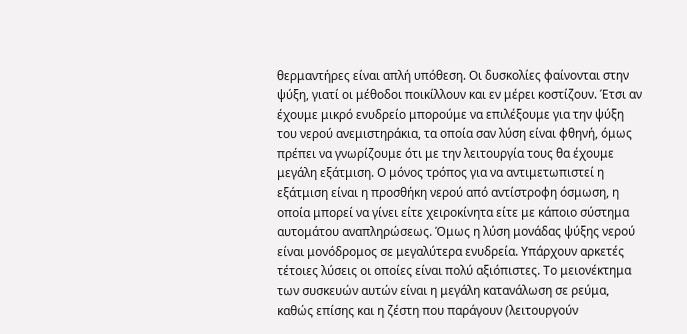θερμαντήρες είναι απλή υπόθεση. Οι δυσκολίες φαίνονται στην ψύξη, γιατί οι μέθοδοι ποικίλλουν και εν μέρει κοστίζουν. Έτσι αν έχουμε μικρό ενυδρείο μπορούμε να επιλέξουμε για την ψύξη του νερού ανεμιστηράκια, τα οποία σαν λύση είναι φθηνή, όμως πρέπει να γνωρίζουμε ότι με την λειτουργία τους θα έχουμε μεγάλη εξάτμιση. Ο μόνος τρόπος για να αντιμετωπιστεί η εξάτμιση είναι η προσθήκη νερού από αντίστροφη όσμωση, η οποία μπορεί να γίνει είτε χειροκίνητα είτε με κάποιο σύστημα αυτομάτου αναπληρώσεως. Όμως η λύση μονάδας ψύξης νερού είναι μονόδρομος σε μεγαλύτερα ενυδρεία. Υπάρχουν αρκετές τέτοιες λύσεις οι οποίες είναι πολύ αξιόπιστες. Το μειονέκτημα των συσκευών αυτών είναι η μεγάλη κατανάλωση σε ρεύμα, καθώς επίσης και η ζέστη που παράγουν (λειτουργούν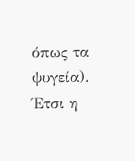όπως τα ψυγεία). Έτσι η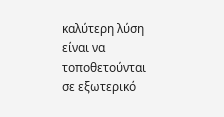καλύτερη λύση είναι να τοποθετούνται σε εξωτερικό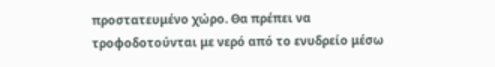προστατευμένο χώρο. Θα πρέπει να τροφοδοτούνται με νερό από το ενυδρείο μέσω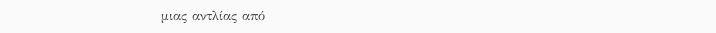μιας αντλίας από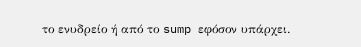το ενυδρείο ή από το sump εφόσον υπάρχει.